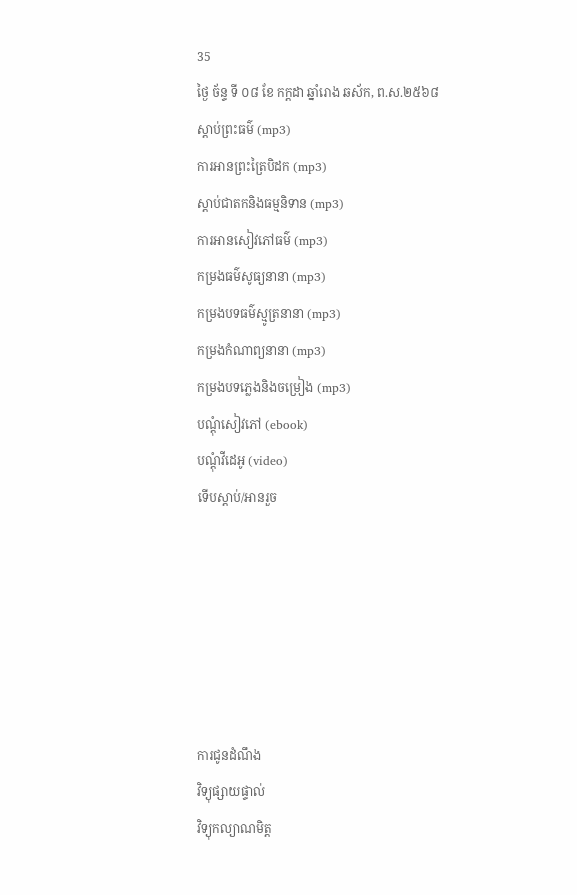35
ថ្ងៃ ច័ន្ទ ទី ០៨ ខែ កក្តដា ឆ្នាំរោង ឆស័ក, ព.ស.២៥៦៨
ស្តាប់ព្រះធម៌ (mp3)
ការអានព្រះត្រៃបិដក (mp3)
ស្តាប់ជាតកនិងធម្មនិទាន (mp3)
ការអានសៀវភៅធម៌ (mp3)
កម្រងធម៌សូធ្យនានា (mp3)
កម្រងបទធម៌ស្មូត្រនានា (mp3)
កម្រងកំណាព្យនានា (mp3)
កម្រងបទភ្លេងនិងចម្រៀង (mp3)
បណ្តុំសៀវភៅ (ebook)
បណ្តុំវីដេអូ (video)
ទើបស្តាប់/អានរួច






ការជូនដំណឹង
វិទ្យុផ្សាយផ្ទាល់
វិទ្យុកល្យាណមិត្ត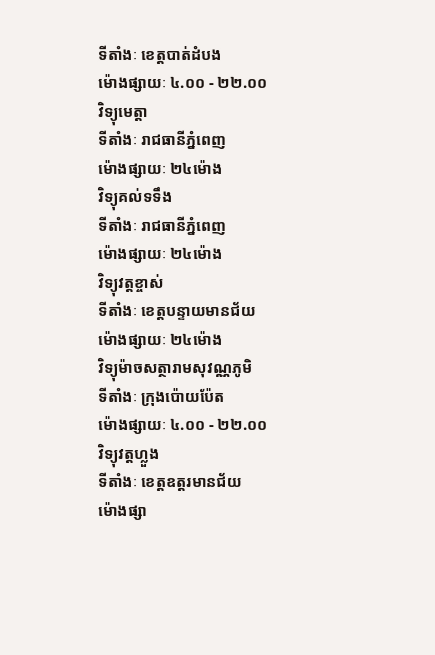ទីតាំងៈ ខេត្តបាត់ដំបង
ម៉ោងផ្សាយៈ ៤.០០ - ២២.០០
វិទ្យុមេត្តា
ទីតាំងៈ រាជធានីភ្នំពេញ
ម៉ោងផ្សាយៈ ២៤ម៉ោង
វិទ្យុគល់ទទឹង
ទីតាំងៈ រាជធានីភ្នំពេញ
ម៉ោងផ្សាយៈ ២៤ម៉ោង
វិទ្យុវត្តខ្ចាស់
ទីតាំងៈ ខេត្តបន្ទាយមានជ័យ
ម៉ោងផ្សាយៈ ២៤ម៉ោង
វិទ្យុម៉ាចសត្ថារាមសុវណ្ណភូមិ
ទីតាំងៈ ក្រុងប៉ោយប៉ែត
ម៉ោងផ្សាយៈ ៤.០០ - ២២.០០
វិទ្យុវត្តហ្លួង
ទីតាំងៈ ខេត្តឧត្តរមានជ័យ
ម៉ោងផ្សា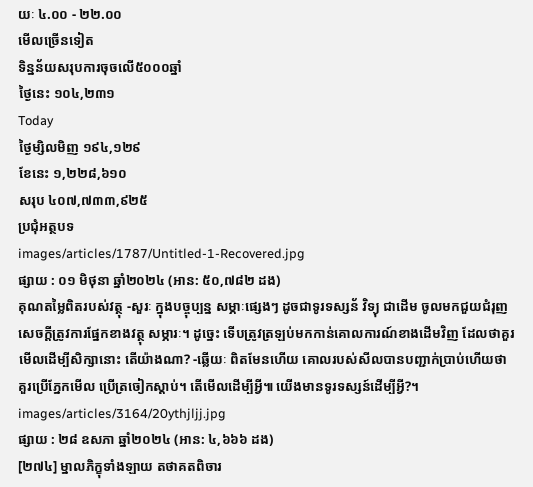យៈ ៤.០០ - ២២.០០
មើលច្រើនទៀត
ទិន្នន័យសរុបការចុចលើ៥០០០ឆ្នាំ
ថ្ងៃនេះ ១០៤,២៣១
Today
ថ្ងៃម្សិលមិញ ១៩៤,១២៩
ខែនេះ ១,២២៨,៦១០
សរុប ៤០៧,៧៣៣,៩២៥
ប្រជុំអត្ថបទ
images/articles/1787/Untitled-1-Recovered.jpg
ផ្សាយ : ០១ មិថុនា ឆ្នាំ២០២៤ (អាន: ៥០,៧៨២ ដង)
គុណតម្លៃពិតរបស់វត្ថុ -សួរៈ ក្នុងបច្ចុប្បន្ន សម្ភាៈផ្សេងៗ ដូចជាទូរទស្សន័ វិទ្យុ ជាដើម ចូលមកជួយជំរុញសេចក្ដីត្រូវការផ្នែកខាងវត្ថុ សម្ភារៈ។ ដូច្នេះ ទើបត្រូវត្រឡប់មកកាន់គោលការណ៍ខាងដើមវិញ ដែលថាគួរមើលដើម្បីសិក្សានោះ តើយ៉ាងណា? -ឆ្លើយៈ ពិតមែនហើយ គោលរបស់សីលបានបញ្ជាក់ប្រាប់ហើយថា គួរប្រើភ្នែកមើល ប្រើត្រចៀកស្ដាប់។ តើមើលដើម្បីអ្វី៕ យើងមានទូរទស្សន៍ដើម្បីអ្វី?។
images/articles/3164/20ythjljj.jpg
ផ្សាយ : ២៨ ឧសភា ឆ្នាំ២០២៤ (អាន: ៤,៦៦៦ ដង)
[២៧៤] ម្នាលភិក្ខុទាំងឡាយ តថាគតពិចារ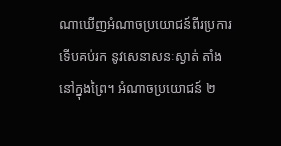ណាឃើញអំណាចប្រយោជន៍ពីរប្រការ ទើបគប់រក នូវសេនាសនៈស្ងាត់ តាំងនៅក្នុងព្រៃ។ អំណាចប្រយោជន៍ ២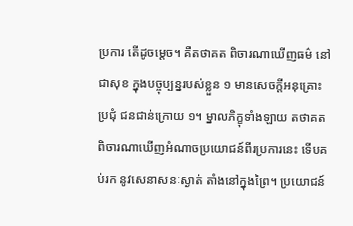ប្រការ តើដូចម្តេច។ គឺតថាគត ពិចារណាឃើញធម៌ នៅជាសុខ ក្នុងបច្ចុប្បន្នរបស់ខ្លួន ១ មានសេចកី្តអនុគ្រោះប្រជុំ ជនជាន់ក្រោយ ១។ ម្នាលភិក្ខុទាំងឡាយ តថាគត ពិចារណាឃើញអំណាចប្រយោជន៍ពីរប្រការនេះ ទើបគប់រក នូវសេនាសនៈស្ងាត់ តាំងនៅក្នុងព្រៃ។ ប្រយោជន៍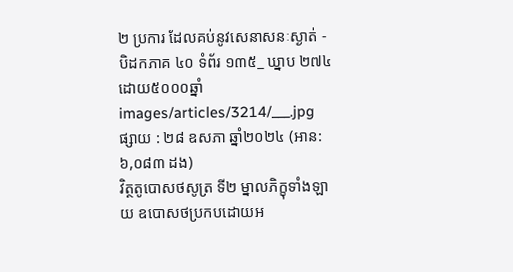២ ប្រការ ដែលគប់នូវសេនាសនៈស្ងាត់ - បិដកភាគ ៤០ ទំព័រ ១៣៥_ ឃ្នាប ២៧៤ ដោយ៥០០០ឆ្នាំ
images/articles/3214/___.jpg
ផ្សាយ : ២៨ ឧសភា ឆ្នាំ២០២៤ (អាន: ៦,០៨៣ ដង)
វិត្ថតូបោសថសូត្រ ទី២ ម្នាលភិក្ខុទាំងឡាយ ឧបោសថប្រកបដោយអ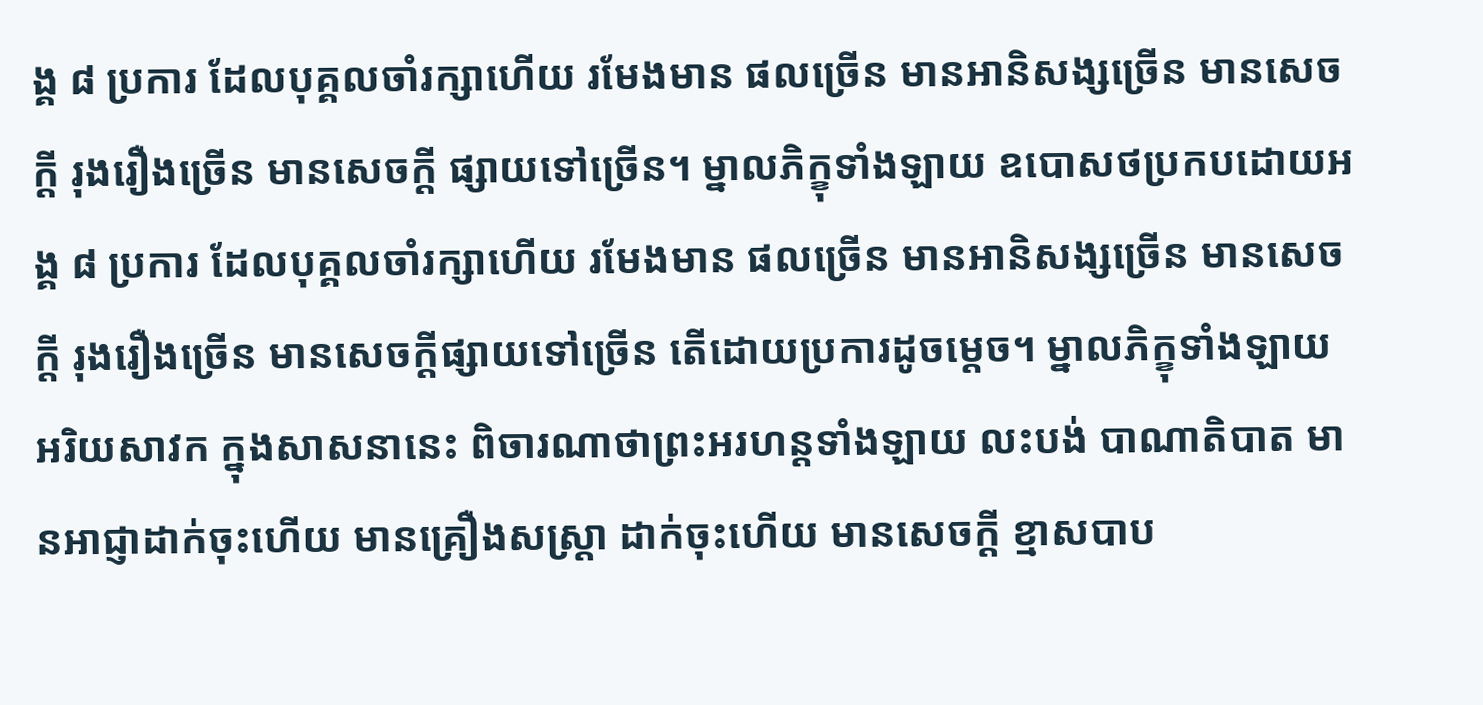ង្គ ៨ ប្រការ ដែលបុគ្គលចាំរក្សាហើយ រមែងមាន ផលច្រើន មានអានិសង្សច្រើន មានសេចក្តី រុងរឿងច្រើន មានសេចក្តី ផ្សាយទៅច្រើន។ ម្នាលភិក្ខុទាំងឡាយ ឧបោសថប្រកបដោយអង្គ ៨ ប្រការ ដែលបុគ្គលចាំរក្សាហើយ រមែងមាន ផលច្រើន មានអានិសង្សច្រើន មានសេចក្តី រុងរឿងច្រើន មានសេចក្តីផ្សាយទៅច្រើន តើដោយប្រការដូចម្តេច។ ម្នាលភិក្ខុទាំងឡាយ អរិយសាវក ក្នុងសាសនានេះ ពិចារណាថាព្រះអរហន្តទាំងឡាយ លះបង់ បាណាតិបាត មានអាជ្ញាដាក់ចុះហើយ មានគ្រឿងសស្រ្តា ដាក់ចុះហើយ មានសេចក្តី ខ្មាសបាប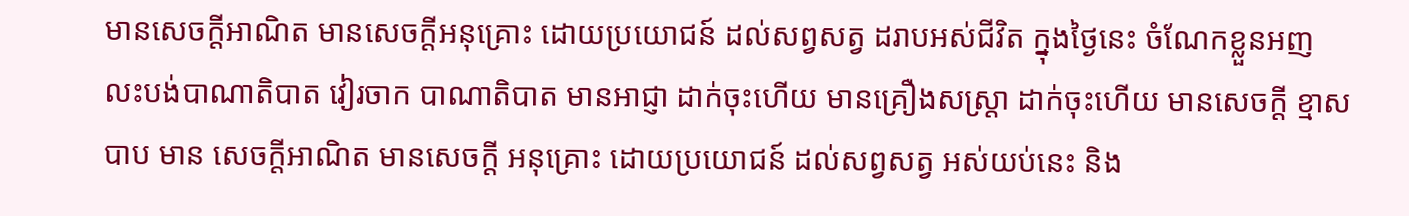មានសេចក្តីអាណិត មានសេចក្តីអនុគ្រោះ ដោយប្រយោជន៍ ដល់សព្វសត្វ ដរាបអស់ជីវិត ក្នុងថ្ងៃនេះ ចំណែកខ្លួនអញ លះបង់បាណាតិបាត វៀរចាក បាណាតិបាត មានអាជ្ញា ដាក់ចុះហើយ មានគ្រឿងសស្រ្តា ដាក់ចុះហើយ មានសេចក្តី ខ្មាសបាប មាន សេចក្តីអាណិត មានសេចក្តី អនុគ្រោះ ដោយប្រយោជន៍ ដល់សព្វសត្វ អស់យប់នេះ និង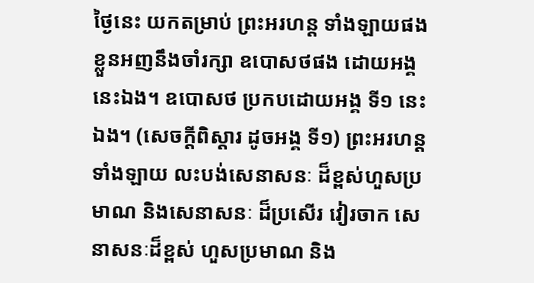ថ្ងៃនេះ យកតម្រាប់ ព្រះអរហន្ត ទាំងឡាយផង ខ្លួនអញនឹងចាំរក្សា ឧបោសថផង ដោយអង្គនេះឯង។ ឧបោសថ ប្រកបដោយអង្គ ទី១ នេះឯង។ (សេចក្តីពិស្តារ ដូចអង្គ ទី១) ព្រះអរហន្ត ទាំងឡាយ លះបង់សេនាសនៈ ដ៏ខ្ពស់ហួសប្រមាណ និងសេនាសនៈ ដ៏ប្រសើរ វៀរចាក សេនាសនៈដ៏ខ្ពស់ ហួសប្រមាណ និង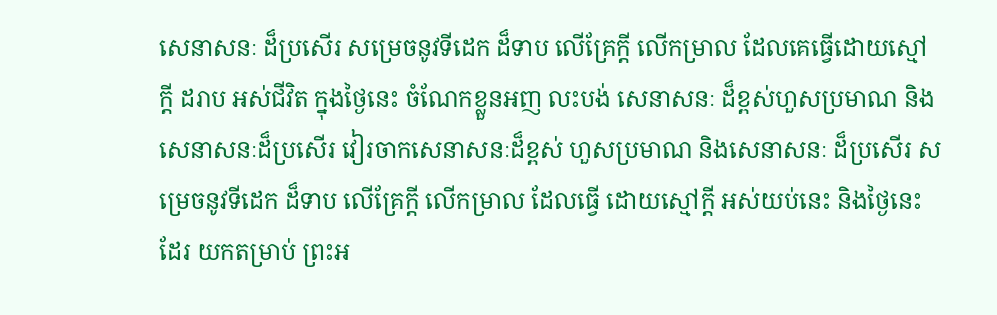សេនាសនៈ ដ៏ប្រសើរ សម្រេចនូវទីដេក ដ៏ទាប លើគ្រែក្តី លើកម្រាល ដែលគេធ្វើដោយស្មៅក្តី ដរាប អស់ជីវិត ក្នុងថ្ងៃនេះ ចំណែកខ្លួនអញ លះបង់ សេនាសនៈ ដ៏ខ្ពស់ហួសប្រមាណ និងសេនាសនៈដ៏ប្រសើរ វៀរចាកសេនាសនៈដ៏ខ្ពស់ ហួសប្រមាណ និងសេនាសនៈ ដ៏ប្រសើរ សម្រេចនូវទីដេក ដ៏ទាប លើគ្រែក្តី លើកម្រាល ដែលធ្វើ ដោយស្មៅក្តី អស់យប់នេះ និងថ្ងៃនេះដែរ យកតម្រាប់ ព្រះអ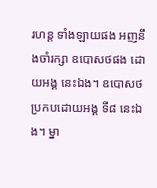រហន្ត ទាំងឡាយផង អញនឹងចាំរក្សា ឧបោសថផង ដោយអង្គ នេះឯង។ ឧបោសថ ប្រកបដោយអង្គ ទី៨ នេះឯង។ ម្នា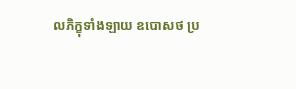លភិក្ខុទាំងឡាយ ឧបោសថ ប្រ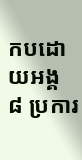កបដោយអង្គ ៨ ប្រការ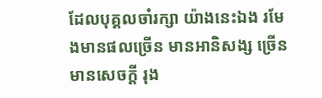ដែលបុគ្គលចាំរក្សា យ៉ាងនេះឯង រមែងមានផលច្រើន មានអានិសង្ស ច្រើន មានសេចក្តី រុង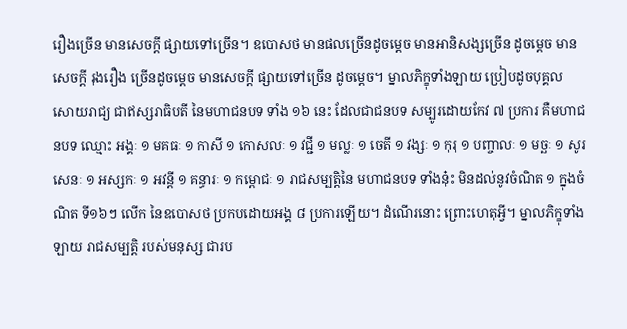រឿងច្រើន មានសេចក្តី ផ្សាយទៅច្រើន។ ឧបោសថ មានផលច្រើនដូចម្តេច មានអានិសង្សច្រើន ដូចម្តេច មានសេចក្តី រុងរឿង ច្រើនដូចម្តេច មានសេចក្តី ផ្សាយទៅច្រើន ដូចម្តេច។ ម្នាលភិក្ខុទាំងឡាយ ប្រៀបដូចបុគ្គល សោយរាជ្យ ជាឥស្សរាធិបតី នៃមហាជនបទ ទាំង ១៦ នេះ ដែលជាជនបទ សម្បូរដោយកែវ ៧ ប្រការ គឺមហាជនបទ ឈ្មោះ អង្គៈ ១ មគធៈ ១ កាសី ១ កោសលៈ ១ វជ្ជី ១ មល្លៈ ១ ចេតី ១ វង្សៈ ១ កុរុ ១ បញ្ចាលៈ ១ មច្ឆៈ ១ សូរសេនៈ ១ អស្សកៈ ១ អវន្តី ១ គន្ធារៈ ១ កម្ពោជៈ ១ រាជសម្បត្តិនៃ មហាជនបទ ទាំងនុ៎ះ មិនដល់នូវចំណិត ១ ក្នុងចំណិត ទី១៦ៗ លើក នៃឧបោសថ ប្រកបដោយអង្គ ៨ ប្រការឡើយ។ ដំណើរនោះ ព្រោះហេតុអ្វី។ ម្នាលភិក្ខុទាំងឡាយ រាជសម្បត្តិ របស់មនុស្ស ជារប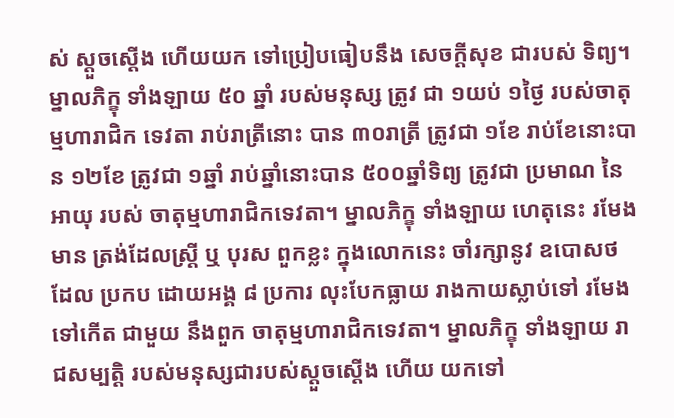ស់ ស្តួចស្តើង ហើយយក ទៅប្រៀបធៀបនឹង សេចក្តីសុខ ជារបស់ ទិព្យ។ ម្នាលភិក្ខុ ទាំងឡាយ ៥០ ឆ្នាំ របស់មនុស្ស ត្រូវ ជា ១យប់ ១ថ្ងៃ របស់ចាតុម្មហារាជិក ទេវតា រាប់រាត្រីនោះ បាន ៣០រាត្រី ត្រូវជា ១ខែ រាប់ខែនោះបាន ១២ខែ ត្រូវជា ១ឆ្នាំ រាប់ឆ្នាំនោះបាន ៥០០ឆ្នាំទិព្យ ត្រូវជា ប្រមាណ នៃអាយុ របស់ ចាតុម្មហារាជិកទេវតា។ ម្នាលភិក្ខុ ទាំងឡាយ ហេតុនេះ រមែងមាន ត្រង់ដែលស្រ្តី ឬ បុរស ពួកខ្លះ ក្នុងលោកនេះ ចាំរក្សានូវ ឧបោសថ ដែល ប្រកប ដោយអង្គ ៨ ប្រការ លុះបែកធ្លាយ រាងកាយស្លាប់ទៅ រមែងទៅកើត ជាមួយ នឹងពួក ចាតុម្មហារាជិកទេវតា។ ម្នាលភិក្ខុ ទាំងឡាយ រាជសម្បត្តិ របស់មនុស្សជារបស់ស្តួចស្តើង ហើយ យកទៅ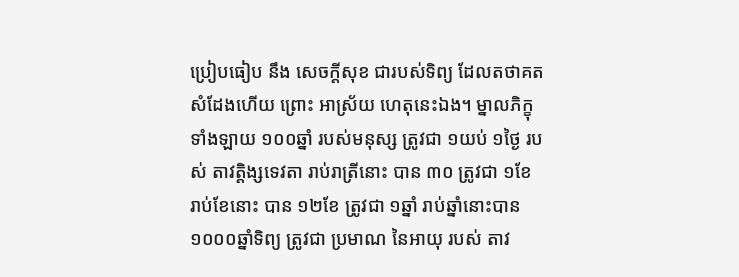ប្រៀបធៀប នឹង សេចក្តីសុខ ជារបស់ទិព្យ ដែលតថាគត សំដែងហើយ ព្រោះ អាស្រ័យ ហេតុនេះឯង។ ម្នាលភិក្ខុ ទាំងឡាយ ១០០ឆ្នាំ របស់មនុស្ស ត្រូវជា ១យប់ ១ថ្ងៃ របស់ តាវត្តិង្សទេវតា រាប់រាត្រីនោះ បាន ៣០ ត្រូវជា ១ខែ រាប់ខែនោះ បាន ១២ខែ ត្រូវជា ១ឆ្នាំ រាប់ឆ្នាំនោះបាន ១០០០ឆ្នាំទិព្យ ត្រូវជា ប្រមាណ នៃអាយុ របស់ តាវ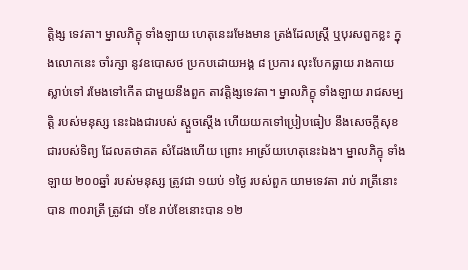ត្តិង្ស ទេវតា។ ម្នាលភិក្ខុ ទាំងឡាយ ហេតុនេះរមែងមាន ត្រង់ដែលស្រ្តី ឬបុរសពួកខ្លះ ក្នុងលោកនេះ ចាំរក្សា នូវឧបោសថ ប្រកបដោយអង្គ ៨ ប្រការ លុះបែកធ្លាយ រាងកាយស្លាប់ទៅ រមែងទៅកើត ជាមួយនឹងពួក តាវត្តិង្សទេវតា។ ម្នាលភិក្ខុ ទាំងឡាយ រាជសម្បត្តិ របស់មនុស្ស នេះឯងជារបស់ ស្តួចស្តើង ហើយយកទៅប្រៀបធៀប នឹងសេចក្តីសុខ ជារបស់ទិព្យ ដែលតថាគត សំដែងហើយ ព្រោះ អាស្រ័យហេតុនេះឯង។ ម្នាលភិក្ខុ ទាំងឡាយ ២០០ឆ្នាំ របស់មនុស្ស ត្រូវជា ១យប់ ១ថ្ងៃ របស់ពួក យាមទេវតា រាប់ រាត្រីនោះបាន ៣០រាត្រី ត្រូវជា ១ខែ រាប់ខែនោះបាន ១២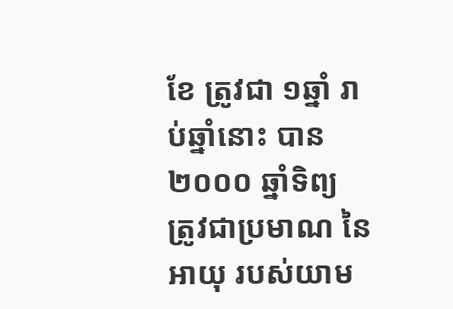ខែ ត្រូវជា ១ឆ្នាំ រាប់ឆ្នាំនោះ បាន ២០០០ ឆ្នាំទិព្យ ត្រូវជាប្រមាណ នៃអាយុ របស់យាម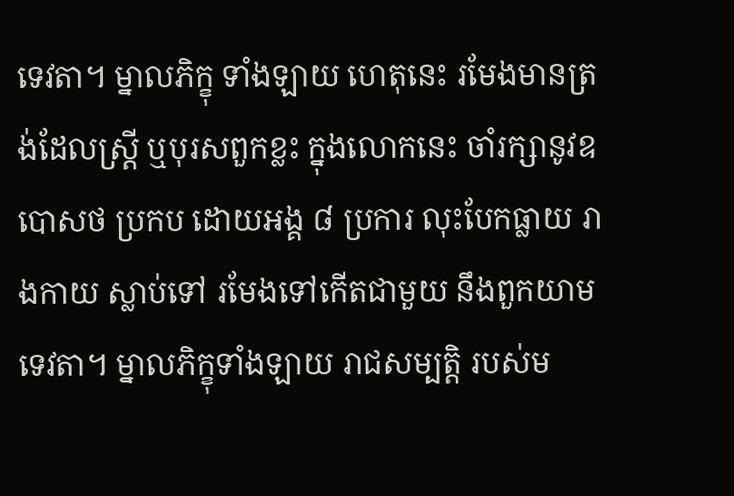ទេវតា។ ម្នាលភិក្ខុ ទាំងឡាយ ហេតុនេះ រមែងមានត្រង់ដែលស្រ្តី ឬបុរសពួកខ្លះ ក្នុងលោកនេះ ចាំរក្សានូវឧបោសថ ប្រកប ដោយអង្គ ៨ ប្រការ លុះបែកធ្លាយ រាងកាយ ស្លាប់ទៅ រមែងទៅកើតជាមួយ នឹងពួកយាម ទេវតា។ ម្នាលភិក្ខុទាំងឡាយ រាជសម្បត្តិ របស់ម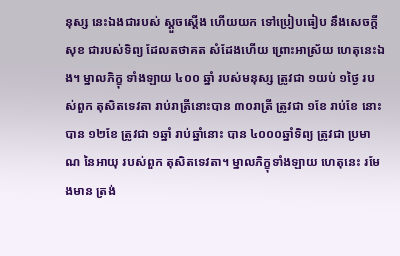នុស្ស នេះឯងជារបស់ ស្តួចស្តើង ហើយយក ទៅប្រៀបធៀប នឹងសេចក្តីសុខ ជារបស់ទិព្យ ដែលតថាគត សំដែងហើយ ព្រោះអាស្រ័យ ហេតុនេះឯង។ ម្នាលភិក្ខុ ទាំងឡាយ ៤០០ ឆ្នាំ របស់មនុស្ស ត្រូវជា ១យប់ ១ថ្ងៃ របស់ពួក តុសិតទេវតា រាប់រាត្រីនោះបាន ៣០រាត្រី ត្រូវជា ១ខែ រាប់ខែ នោះបាន ១២ខែ ត្រូវជា ១ឆ្នាំ រាប់ឆ្នាំនោះ បាន ៤០០០ឆ្នាំទិព្យ ត្រូវជា ប្រមាណ នៃអាយុ របស់ពួក តុសិតទេវតា។ ម្នាលភិក្ខុទាំងឡាយ ហេតុនេះ រមែងមាន ត្រង់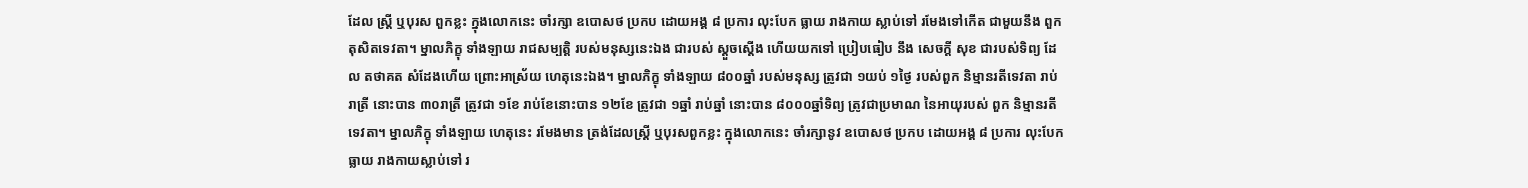ដែល ស្រ្តី ឬបុរស ពួកខ្លះ ក្នុងលោកនេះ ចាំរក្សា ឧបោសថ ប្រកប ដោយអង្គ ៨ ប្រការ លុះបែក ធ្លាយ រាងកាយ ស្លាប់ទៅ រមែងទៅកើត ជាមួយនឹង ពួក តុសិតទេវតា។ ម្នាលភិក្ខុ ទាំងឡាយ រាជសម្បត្តិ របស់មនុស្សនេះឯង ជារបស់ ស្តួចស្តើង ហើយយកទៅ ប្រៀបធៀប នឹង សេចក្តី សុខ ជារបស់ទិព្យ ដែល តថាគត សំដែងហើយ ព្រោះអាស្រ័យ ហេតុនេះឯង។ ម្នាលភិក្ខុ ទាំងឡាយ ៨០០ឆ្នាំ របស់មនុស្ស ត្រូវជា ១យប់ ១ថ្ងៃ របស់ពួក និម្មានរតីទេវតា រាប់ រាត្រី នោះបាន ៣០រាត្រី ត្រូវជា ១ខែ រាប់ខែនោះបាន ១២ខែ ត្រូវជា ១ឆ្នាំ រាប់ឆ្នាំ នោះបាន ៨០០០ឆ្នាំទិព្យ ត្រូវជាប្រមាណ នៃអាយុរបស់ ពួក និម្មានរតី ទេវតា។ ម្នាលភិក្ខុ ទាំងឡាយ ហេតុនេះ រមែងមាន ត្រង់ដែលស្រ្តី ឬបុរសពួកខ្លះ ក្នុងលោកនេះ ចាំរក្សានូវ ឧបោសថ ប្រកប ដោយអង្គ ៨ ប្រការ លុះបែកធ្លាយ រាងកាយស្លាប់ទៅ រ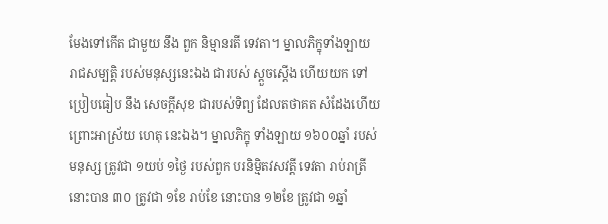មែងទៅកើត ជាមួយ នឹង ពួក និម្មានរតី ទេវតា។ ម្នាលភិក្ខុទាំងឡាយ រាជសម្បត្តិ របស់មនុស្សនេះឯង ជារបស់ ស្តួចស្តើង ហើយយក ទៅ ប្រៀបធៀប នឹង សេចក្តីសុខ ជារបស់ទិព្យ ដែលតថាគត សំដែងហើយ ព្រោះអាស្រ័យ ហេតុ នេះឯង។ ម្នាលភិក្ខុ ទាំងឡាយ ១៦០០ឆ្នាំ របស់មនុស្ស ត្រូវជា ១យប់ ១ថ្ងៃ របស់ពួក បរនិម្មិតវសវត្តី ទេវតា រាប់រាត្រីនោះបាន ៣០ ត្រូវជា ១ខែ រាប់ខែ នោះបាន ១២ខែ ត្រូវជា ១ឆ្នាំ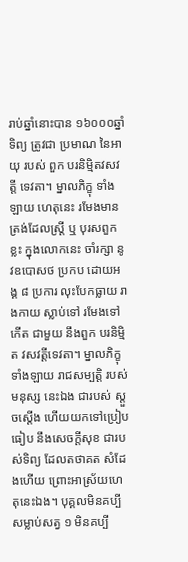រាប់ឆ្នាំនោះបាន ១៦០០០ឆ្នាំទិព្យ ត្រូវជា ប្រមាណ នៃអាយុ របស់ ពួក បរនិម្មិតវសវត្តី ទេវតា។ ម្នាលភិក្ខុ ទាំងឡាយ ហេតុនេះ រមែងមាន ត្រង់ដែលស្រ្តី ឬ បុរសពួកខ្លះ ក្នុងលោកនេះ ចាំរក្សា នូវឧបោសថ ប្រកប ដោយអង្គ ៨ ប្រការ លុះបែកធ្លាយ រាងកាយ ស្លាប់ទៅ រមែងទៅកើត ជាមួយ នឹងពួក បរនិម្មិត វសវត្តីទេវតា។ ម្នាលភិក្ខុ ទាំងឡាយ រាជសម្បត្តិ របស់មនុស្ស នេះឯង ជារបស់ ស្តួចស្តើង ហើយយកទៅប្រៀបធៀប នឹងសេចក្តីសុខ ជារបស់ទិព្យ ដែលតថាគត សំដែងហើយ ព្រោះអាស្រ័យហេតុនេះឯង។ បុគ្គលមិនគប្បីសម្លាប់សត្វ ១ មិនគប្បី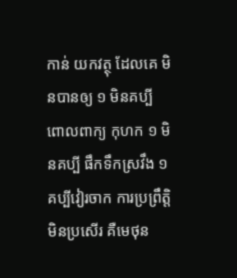កាន់ យកវត្ថុ ដែលគេ មិនបានឲ្យ ១ មិនគប្បី ពោលពាក្យ កុហក ១ មិនគប្បី ផឹកទឹកស្រវឹង ១ គប្បីវៀរចាក ការប្រព្រឹត្តិ មិនប្រសើរ គឺមេថុន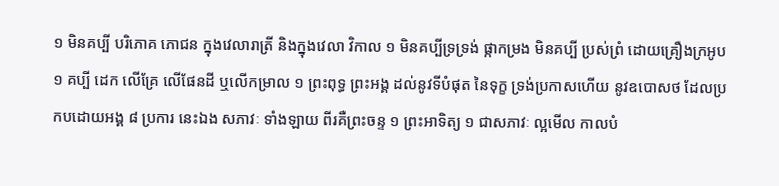១ មិនគប្បី បរិភោគ ភោជន ក្នុងវេលារាត្រី និងក្នុងវេលា វិកាល ១ មិនគប្បីទ្រទ្រង់ ផ្កាកម្រង មិនគប្បី ប្រស់ព្រំ ដោយគ្រឿងក្រអូប ១ គប្បី ដេក លើគ្រែ លើផែនដី ឬលើកម្រាល ១ ព្រះពុទ្ធ ព្រះអង្គ ដល់នូវទីបំផុត នៃទុក្ខ ទ្រង់ប្រកាសហើយ នូវឧបោសថ ដែលប្រកបដោយអង្គ ៨ ប្រការ នេះឯង សភាវៈ ទាំងឡាយ ពីរគឺព្រះចន្ទ ១ ព្រះអាទិត្យ ១ ជាសភាវៈ ល្អមើល កាលបំ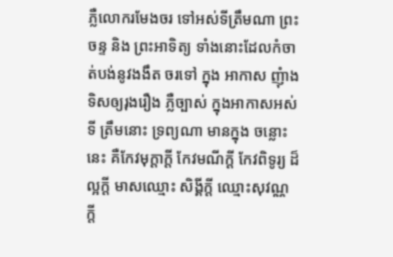ភ្លឺលោករមែងចរ ទៅអស់ទីត្រឹមណា ព្រះចន្ទ និង ព្រះអាទិត្យ ទាំងនោះដែលកំចាត់បង់នូវងងឹត ចរទៅ ក្នុង អាកាស ញុំាងទិសឲ្យរុងរឿង ភ្លឺច្បាស់ ក្នុងអាកាសអស់ទី ត្រឹមនោះ ទ្រព្យណា មានក្នុង ចន្លោះនេះ គឺកែវមុក្តាក្តី កែវមណីក្តី កែវពិទូរ្យ ដ៏ល្អក្តី មាសឈ្មោះ សិង្គីក្តី ឈ្មោះសុវណ្ណ ក្តី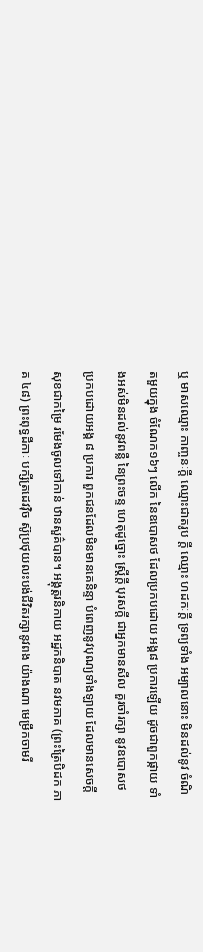ឬ មាសឈ្មោះ កាញ្ចនៈក្តី ឈ្មោះជាតរូប ក្តី ឈ្មោះ ហដកៈក្តី ទ្រព្យទាំង អម្បាលនោះ មិនដល់នូវ ចំណិតមួយក្នុង ចំណែក១៦ៗ លើក នៃឧបោសថ ដែលប្រកបដោយ អង្គ៨ ប្រការឡើយ ដូចជាពួកផ្កាយ ទាំងអស់មិនដល់នូវពន្លឺ នៃព្រះចន្ទ ហេតុដូច្នោះ ស្រ្តីក្តី បុរសក្តី ជាអ្នកមានសីល គួរចាំរក្សា នូវឧបោសថ ប្រកបដោយអង្គ ៨ ប្រការ ពួកជនដែលមិនមានគេនិន្ទា បំពេញនូវបុណ្យទាំងឡាយ ដែលមានសេចក្តី សុខជាកម្រៃ រមែងចូលទៅកាន់ ឋានសួគ៌បាន។ អង្គុត្តរនិកាយ អដ្ឋកនិបាត នវមភាគ (ព្រះត្រៃបិដក ភាគ ៤៨) ព្រះពុទ្ធដីកាៈ បក្សីត្រដេវវុិច ស៊ូប្រថុយលះបង់ជីវិតរក្សានូវពង យ៉ាងណា មេម្រឹកចាមរី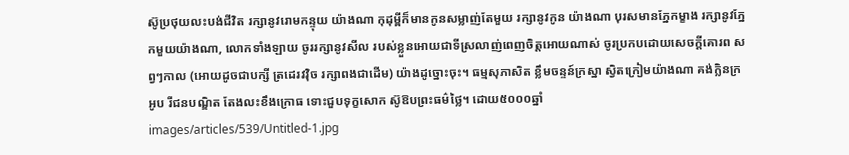ស៊ូប្រថុយលះបង់ជីវិត រក្សានូវរេាមកន្ទុយ យ៉ាងណា កុដុម្ពីក៏មានកូនសម្លាញ់តែមួយ រក្សានូវកូន យ៉ាងណា បុរសមានភ្នែកម្ខាង រក្សានូវភ្នែកមួយយ៉ាងណា, លេាកទាំងឡាយ ចូររក្សានូវសីល របស់ខ្លួនអេាយជាទីស្រលាញ់ពេញចិត្តអេាយណាស់ ចូរប្រកបដេាយសេចក្តីគេារព សព្វៗកាល (អេាយដូចជាបក្សី ត្រដេរវវុិច រក្សាពងជាដេីម) យ៉ាងដូច្នេាះចុះ។ ធម្មសុភាសិត ខ្លឹមចន្ទន៍ក្រស្នា ស្វិតក្រៀមយ៉ាងណា គង់ក្លិនក្រអូប រីជនបណ្ឌិត តែងលះខឹងក្រេាធ ទេាះជួបទុក្ខសេាក ស៊ូឱបព្រះធម៌ថ្លៃ។ ដោយ៥០០០ឆ្នាំ
images/articles/539/Untitled-1.jpg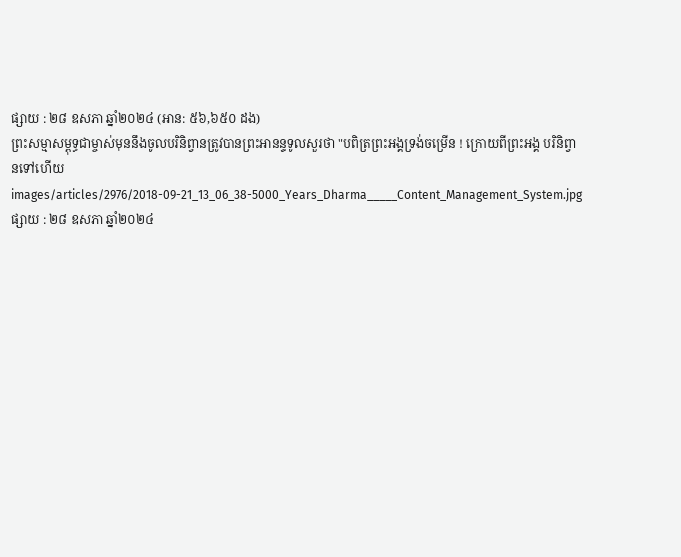ផ្សាយ : ២៨ ឧសភា ឆ្នាំ២០២៤ (អាន: ៥៦,៦៥០ ដង)
ព្រះសម្មាសម្ពុទ្ធជាម្ចាស់មុននឹងចូលបរិនិព្វានត្រូវបានព្រះអានន្ទទូលសួរថា "បពិត្រព្រះអង្គទ្រង់ចម្រើន ! ក្រោយពីព្រះអង្គ បរិនិព្វានទៅហើយ
images/articles/2976/2018-09-21_13_06_38-5000_Years_Dharma_____Content_Management_System.jpg
ផ្សាយ : ២៨ ឧសភា ឆ្នាំ២០២៤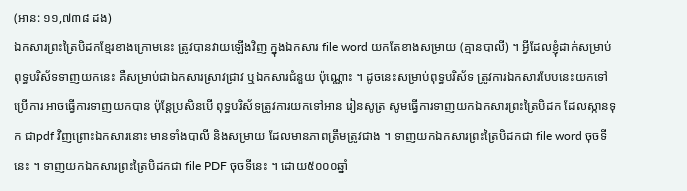(អាន: ១១,៧៣៨ ដង)
ឯកសារព្រះត្រៃបិដកខ្មែរខាងក្រោមនេះ ត្រូវបានវាយឡើងវិញ ក្នុងឯកសារ file word យកតែខាងសម្រាយ (គ្មានបាលី) ។ អ្វីដែលខ្ញុំដាក់សម្រាប់ពុទ្ធបរិស័ទទាញយកនេះ គឺសម្រាប់ជាឯកសារស្រាវជ្រាវ ឬឯកសារជំនួយ ប៉ុណ្ណោះ ។ ដូចនេះសម្រាប់ពុទ្ធបរិស័ទ ត្រូវការឯកសារបែបនេះយកទៅប្រើការ អាចធ្វើការទាញយកបាន ប៉ុន្តែប្រសិនបើ ពុទ្ធបរិស័ទត្រូវការយកទៅអាន រៀនសូត្រ សូមធ្វើការទាញយកឯកសារព្រះត្រៃបិដក ដែលស្កានទុក ជាpdf វិញព្រោះឯកសារនោះ មានទាំងបាលី និងសម្រាយ ដែលមានភាពត្រឹមត្រូវជាង ។ ទាញយកឯកសារព្រះត្រៃបិដកជា file word ចុចទីនេះ ។ ទាញយកឯកសារព្រះត្រៃបិដកជា file PDF ចុចទីនេះ ។ ដោយ៥០០០ឆ្នាំ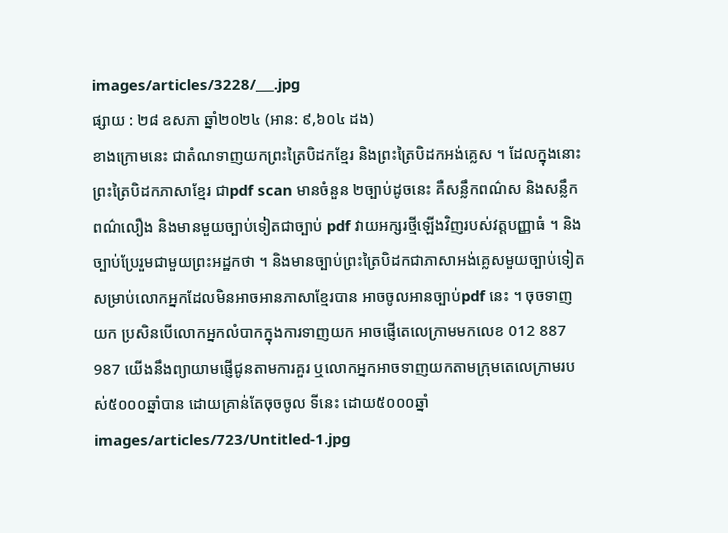images/articles/3228/___.jpg
ផ្សាយ : ២៨ ឧសភា ឆ្នាំ២០២៤ (អាន: ៩,៦០៤ ដង)
ខាងក្រោមនេះ ជាតំណទាញយកព្រះត្រៃបិដកខ្មែរ និងព្រះត្រៃបិដកអង់គ្លេស ។ ដែលក្នុងនោះ ព្រះត្រៃបិដកភាសាខ្មែរ ជាpdf scan មានចំនួន ២ច្បាប់ដូចនេះ គឺសន្លឹកពណ៌ស និងសន្លឹកពណ៌លឿង និងមានមួយច្បាប់ទៀតជាច្បាប់ pdf វាយអក្សរថ្មីឡើងវិញរបស់វត្តបញ្ញាធំ ។ និងច្បាប់ប្រែរួមជាមួយព្រះអដ្ឋកថា ។ និងមានច្បាប់ព្រះត្រៃបិដកជាភាសាអង់គ្លេសមួយច្បាប់ទៀត សម្រាប់លោកអ្នកដែលមិនអាចអានភាសាខ្មែរបាន អាចចូលអានច្បាប់pdf នេះ ។ ចុចទាញយក ប្រសិនបើលោកអ្នកលំបាកក្នុងការទាញយក អាចផ្ញើតេលេក្រាមមកលេខ 012 887 987 យើងនឹងព្យាយាមផ្ញើជូនតាមការគួរ ឬលោកអ្នកអាចទាញយកតាមក្រុមតេលេក្រាមរបស់៥០០០ឆ្នាំបាន ដោយគ្រាន់តែចុចចូល ទីនេះ ដោយ៥០០០ឆ្នាំ
images/articles/723/Untitled-1.jpg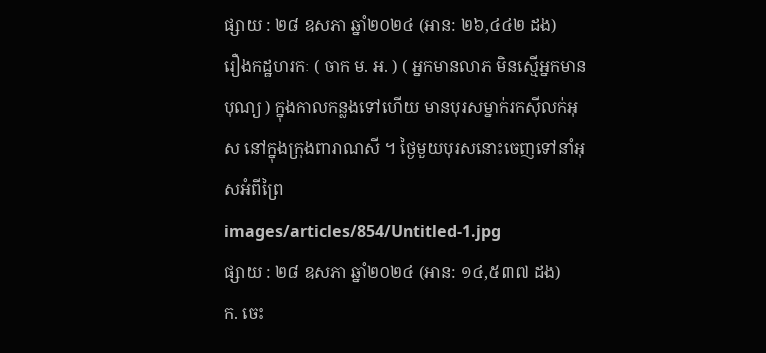ផ្សាយ : ២៨ ឧសភា ឆ្នាំ២០២៤ (អាន: ២៦,៤៤២ ដង)
រឿងកដ្ឋហរកៈ ( ចាក ម. អ. ) ( អ្នកមានលាភ មិនស្មើអ្នកមានបុណ្យ ) ក្នុងកាលកន្លងទៅហើយ មានបុរសម្នាក់រកស៊ីលក់អុស នៅក្នុងក្រុងពារាណសី ។ ថៃ្ងមួយបុរសនោះចេញទៅនាំអុសអំពីព្រៃ
images/articles/854/Untitled-1.jpg
ផ្សាយ : ២៨ ឧសភា ឆ្នាំ២០២៤ (អាន: ១៤,៥៣៧ ដង)
ក. ចេះ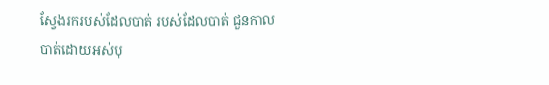ស្វែងរករបស់ដែលបាត់ របស់ដែលបាត់ ជួនកាលបាត់ដោយអស់បុ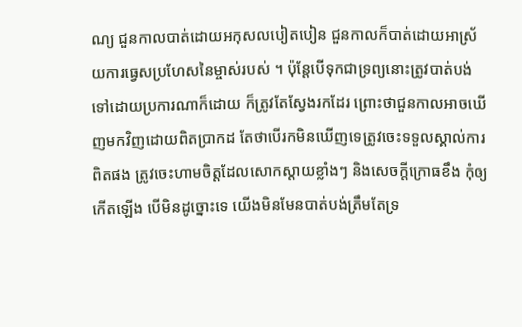ណ្យ ជួនកាលបាត់ដោយអកុសលបៀតបៀន ជួនកាលក៏បាត់ដោយអាស្រ័យការធ្វេសប្រហែសនៃម្ចាស់របស់ ។ ប៉ុន្តែបើទុកជាទ្រព្យនោះត្រូវបាត់បង់ទៅដោយប្រការណាក៏ដោយ ក៏ត្រូវតែស្វែងរកដែរ ព្រោះថាជួនកាលអាចឃើញមកវិញដោយពិតប្រាកដ តែថាបើរកមិនឃើញទេត្រូវចេះទទួលស្គាល់ការពិតផង ត្រូវចេះហាមចិត្តដែលសោកស្តាយខ្លាំងៗ និងសេចក្តីក្រោធខឹង កុំឲ្យកើតឡើង បើមិនដូច្នោះទេ យើងមិនមែនបាត់បង់ត្រឹមតែទ្រ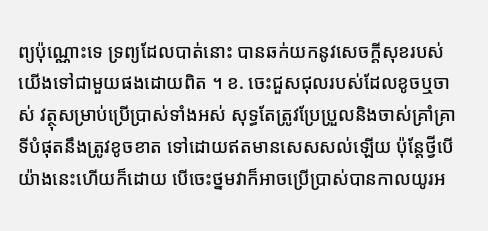ព្យប៉ុណ្ណោះទេ ទ្រព្យដែលបាត់នោះ បានឆក់យកនូវសេចក្តីសុខរបស់យើងទៅជាមួយផងដោយពិត ។ ខ. ចេះជួសជុលរបស់ដែលខូចឬចាស់ វត្ថុសម្រាប់ប្រើប្រាស់ទាំងអស់ សុទ្ធតែត្រូវប្រែប្រួលនិងចាស់គ្រាំគ្រា ទីបំផុតនឹងត្រូវខូចខាត ទៅដោយឥតមានសេសសល់ឡើយ ប៉ុន្តែថ្វីបើយ៉ាងនេះហើយក៏ដោយ បើចេះថ្នមវាក៏អាចប្រើប្រាស់បានកាលយូរអ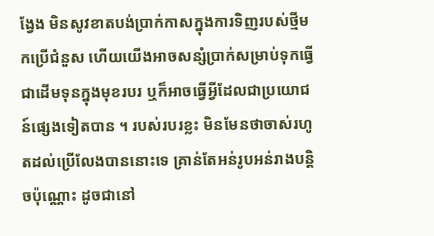ង្វែង មិនសូវខាតបង់ប្រាក់កាសក្នុងការទិញរបស់ថ្មីមកប្រើជំនួស ហើយយើងអាចសន្សំប្រាក់សម្រាប់ទុកធ្វើជាដើមទុនក្នុងមុខរបរ ឬក៏អាចធ្វើអ្វីដែលជាប្រយោជន៍ផ្សេងទៀតបាន ។ របស់របរខ្លះ មិនមែនថាចាស់រហូតដល់ប្រើលែងបាននោះទេ គ្រាន់តែអន់រូបអន់រាងបន្តិចប៉ុណ្ណោះ ដូចជានៅ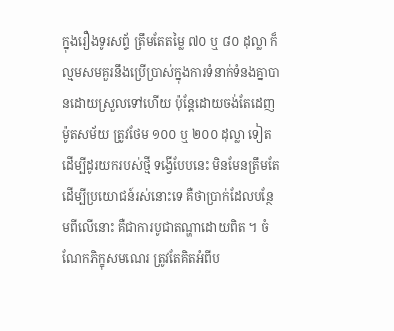ក្នុងរឿងទូរសព័្ទ ត្រឹមតែតម្លៃ ៧០ ឬ ៨០ ដុល្លា ក៏ល្មមសមគួរនឹងប្រើប្រាស់ក្នុងការទំនាក់ទំនងគ្នាបានដោយស្រួលទៅហើយ ប៉ុន្តែដោយចង់តែដេញម៉ូតសម័យ ត្រូវថែម ១០០ ឬ ២០០ ដុល្លា ទៀតដើម្បីដូរយករបស់ថ្មី ទង្វើបែបនេះ មិនមែនត្រឹមតែដើម្បីប្រយោជន៍រស់នោះទេ គឺថាប្រាក់ដែលបន្ថែមពីលើនោះ គឺជាការបូជាតណ្ហាដោយពិត ។ ចំណែកភិក្ខុសមណេរ ត្រូវតែគិតអំពីប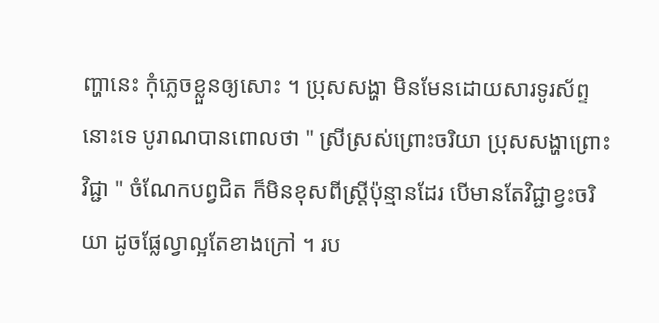ញ្ហានេះ កុំភ្លេចខ្លួនឲ្យសោះ ។ ប្រុសសង្ហា មិនមែនដោយសារទូរស័ព្ទនោះទេ បូរាណបានពោលថា " ស្រីស្រស់ព្រោះចរិយា បុ្រសសង្ហាព្រោះវិជ្ជា " ចំណែកបព្វជិត ក៏មិនខុសពីស្រ្តីប៉ុន្មានដែរ បើមានតែវិជ្ជាខ្វះចរិយា ដូចផ្លែល្វាល្អតែខាងក្រៅ ។ រប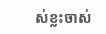ស់ខ្លះចាស់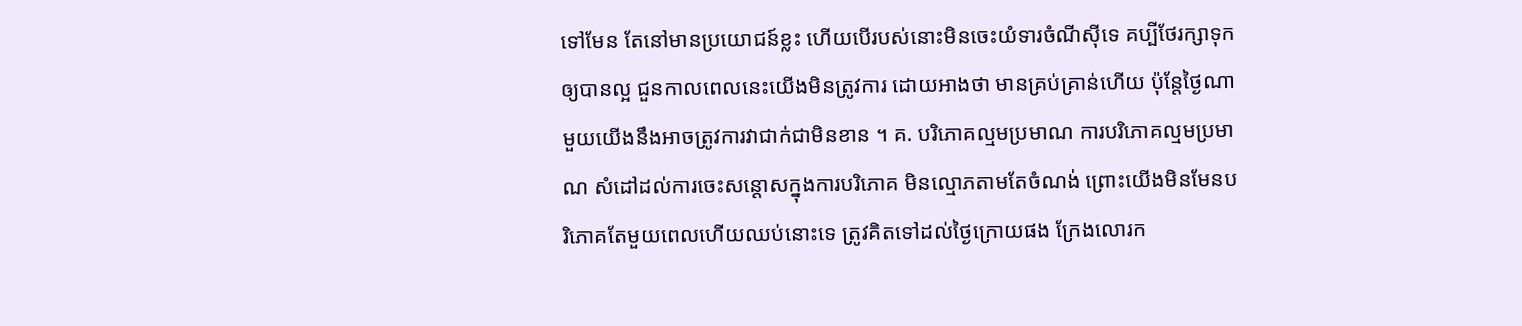ទៅមែន តែនៅមានប្រយោជន៍ខ្លះ ហើយបើរបស់នោះមិនចេះយំទារចំណីស៊ីទេ គប្បីថែរក្សាទុកឲ្យបានល្អ ជួនកាលពេលនេះយើងមិនត្រូវការ ដោយអាងថា មានគ្រប់គ្រាន់ហើយ ប៉ុន្តែថ្ងៃណាមួយយើងនឹងអាចត្រូវការវាជាក់ជាមិនខាន ។ គ. បរិភោគល្មមប្រមាណ ការបរិភោគល្មមប្រមាណ សំដៅដល់ការចេះសន្តោសក្នុងការបរិភោគ មិនល្មោភតាមតែចំណង់ ព្រោះយើងមិនមែនបរិភោគតែមួយពេលហើយឈប់នោះទេ ត្រូវគិតទៅដល់ថ្ងៃក្រោយផង ក្រែងលោរក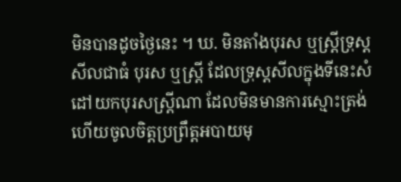មិនបានដូចថ្ងៃនេះ ។ ឃ. មិនតាំងបុរស ឬស្រ្តីទ្រុស្តសីលជាធំ បុរស ឬស្រ្តី ដែលទ្រុស្តសីលក្នុងទីនេះសំដៅយកបុរសស្ត្រីណា ដែលមិនមានការស្មោះត្រង់ ហើយចូលចិត្តប្រព្រឹត្តអបាយមុ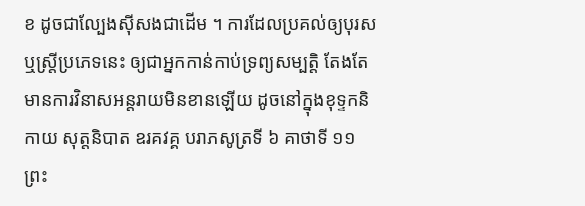ខ ដូចជាល្បែងស៊ីសងជាដើម ។ ការដែលប្រគល់ឲ្យបុរស ឬស្រ្តីប្រភេទនេះ ឲ្យជាអ្នកកាន់កាប់ទ្រព្យសម្បត្តិ តែងតែមានការវិនាសអន្តរាយមិនខានឡើយ ដូចនៅក្នុងខុទ្ទកនិកាយ សុត្តនិបាត ឧរគវគ្គ បរាភសូត្រទី ៦ គាថាទី ១១ ព្រះ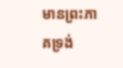មានព្រះភាគទ្រង់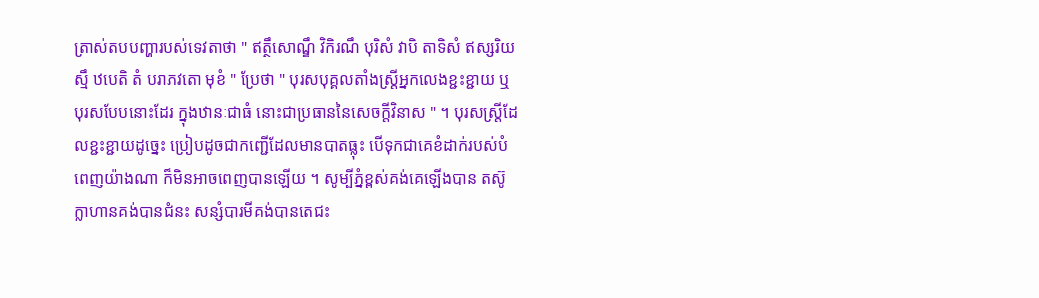ត្រាស់តបបញ្ហារបស់ទេវតាថា " ឥត្ថឹសោណ្ឌឹ វិកិរណឹ បុរិសំ វាបិ តាទិសំ ឥស្សរិយស្មឹ ឋបេតិ តំ បរាភវតោ មុខំ " ប្រែថា " បុរសបុគ្គលតាំងស្រ្តីអ្នកលេងខ្ជះខ្ជាយ ឬបុរសបែបនោះដែរ ក្នុងឋានៈជាធំ នោះជាប្រធាននៃសេចក្តីវិនាស " ។ បុរសស្រ្តីដែលខ្ជះខ្ជាយដូច្នេះ ប្រៀបដូចជាកញ្ជើដែលមានបាតធ្លុះ បើទុកជាគេខំដាក់របស់បំពេញយ៉ាងណា ក៏មិនអាចពេញបានឡើយ ។ សូម្បីភ្នំខ្ពស់គង់គេឡើងបាន តស៊ូក្លាហានគង់បានជំនះ សន្សំបារមីគង់បានតេជះ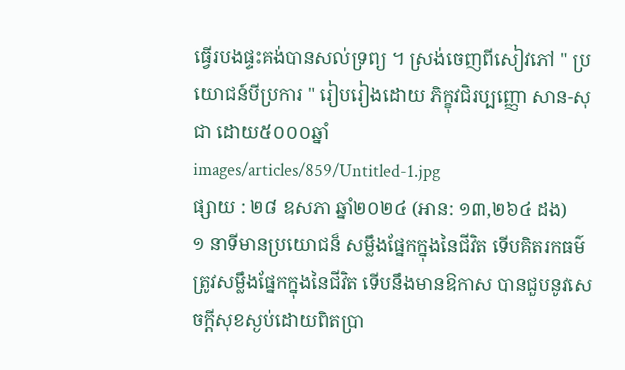ធ្វើរបងផ្ទះគង់បានសល់ទ្រព្យ ។ ស្រង់ចេញពីសៀវភៅ " ប្រយោជន៍បីប្រការ " រៀបរៀងដោយ ភិក្ខុវជិរប្បញ្ញោ សាន-សុជា ដោយ៥០០០ឆ្នាំ
images/articles/859/Untitled-1.jpg
ផ្សាយ : ២៨ ឧសភា ឆ្នាំ២០២៤ (អាន: ១៣,២៦៤ ដង)
១ នាទីមានប្រយោជន៏ សម្លឹងផ្នែកក្នុងនៃជីវិត ទើបគិតរកធម៌ ត្រូវសម្លឹងផ្នែកក្នុងនៃជីវិត ទើបនឹងមានឱកាស បានជួបនូវសេចក្តីសុខស្ងប់ដោយពិតប្រា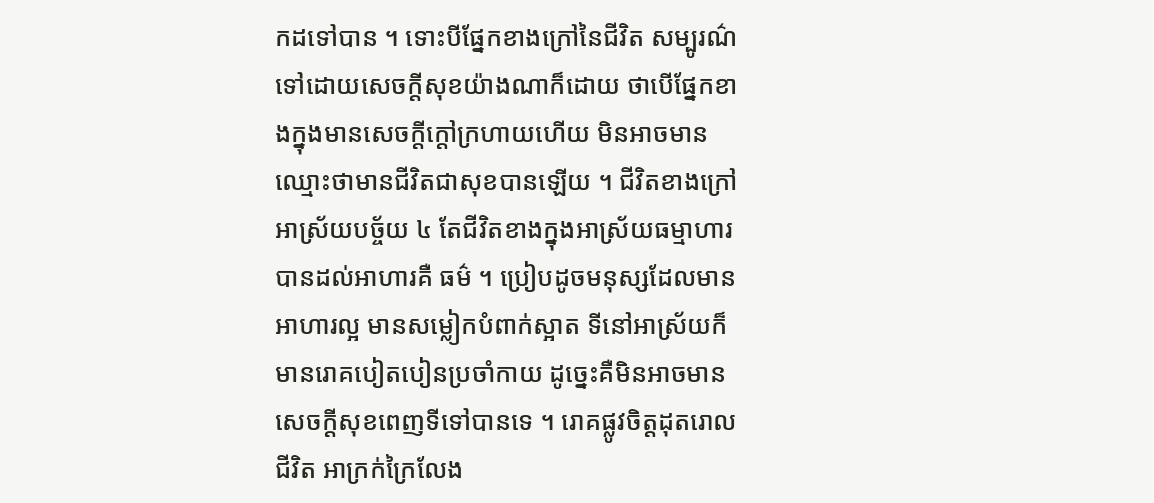កដទៅបាន ។ ទោះបីផ្នែកខាងក្រៅនៃជីវិត សម្បូរណ៌ទៅដោយសេចក្តីសុខយ៉ាងណាក៏ដោយ ថាបើផ្នែកខាងក្នុងមានសេចក្តីក្តៅក្រហាយហើយ មិនអាចមានឈ្មោះថាមានជីវិតជាសុខបានឡើយ ។ ជីវិតខាងក្រៅអាស្រ័យបច្ច័យ ៤ តែជីវិតខាងក្នុងអាស្រ័យធម្មាហារ បានដល់អាហារគឺ ធម៌ ។ ប្រៀបដូចមនុស្សដែលមានអាហារល្អ មានសម្លៀកបំពាក់ស្អាត ទីនៅអាស្រ័យក៏មានរោគបៀតបៀនប្រចាំកាយ ដូច្នេះគឺមិនអាចមានសេចក្តីសុខពេញទីទៅបានទេ ។ រោគផ្លូវចិត្តដុតរោលជីវិត អាក្រក់ក្រៃលែង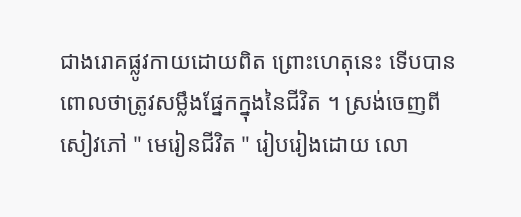ជាងរោគផ្លូវកាយដោយពិត ព្រោះហេតុនេះ ទើបបានពោលថាត្រូវសម្លឹងផ្នែកក្នុងនៃជីវិត ។ ស្រង់ចេញពី សៀវភៅ " មេរៀនជីវិត " រៀបរៀងដោយ លោ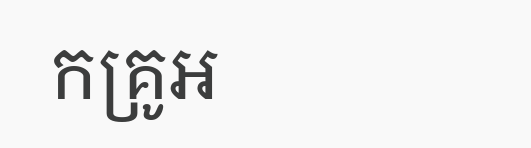កគ្រូអ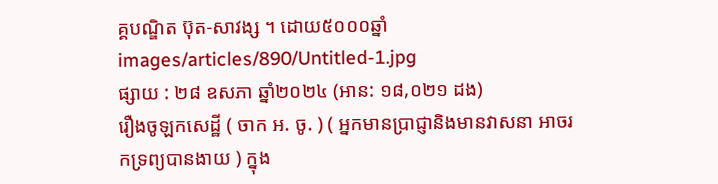គ្គបណ្ឌិត ប៊ុត-សាវង្ស ។ ដោយ៥០០០ឆ្នាំ
images/articles/890/Untitled-1.jpg
ផ្សាយ : ២៨ ឧសភា ឆ្នាំ២០២៤ (អាន: ១៨,០២១ ដង)
រឿងចូឡកសេដ្ឋី ( ចាក អ. ចូ. ) ( អ្នកមានប្រាជ្ញានិងមានវាសនា អាចរកទ្រព្យបានងាយ ) ក្នុង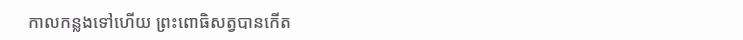កាលកន្លងទៅហើយ ព្រះពោធិសត្វបានកើត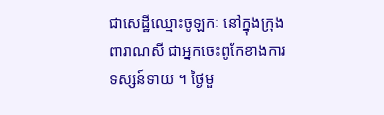ជាសេដ្ឋីឈ្មោះចូឡកៈ នៅក្នុងក្រុងពារាណសី ជាអ្នកចេះពូកែខាងការទស្សន៍ទាយ ។ ថ្ងៃមួ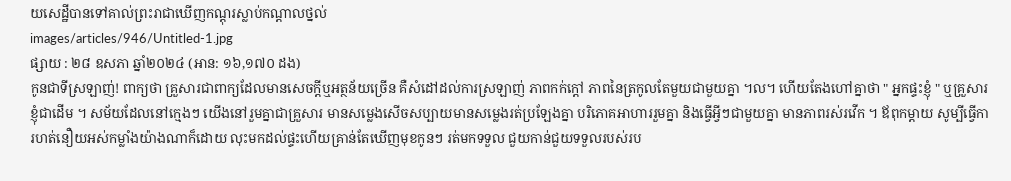យសេដ្ឋីបានទៅគាល់ព្រះរាជាឃើញកណ្តុរស្លាប់កណ្តាលថ្នល់
images/articles/946/Untitled-1.jpg
ផ្សាយ : ២៨ ឧសភា ឆ្នាំ២០២៤ (អាន: ១៦,១៧០ ដង)
កូនជាទីស្រឡាញ់! ពាក្យថា គ្រួសារជាពាក្យដែលមានសេចក្តីឬអត្ថន័យច្រើន គឺសំដៅដល់ការស្រឡាញ់ ភាពកក់ក្តៅ ភាពនៃត្រកូលតែមួយជាមួយគ្នា ។ល។ ហើយតែងហៅគ្នាថា " អ្នកផ្ទះខ្ញុំ " ឬគ្រួសារខ្ញុំជាដើម ។ សម័យដែលនៅក្មេងៗ យើងនៅរួមគ្នាជាគ្រួសារ មានសម្លេងសើចសប្បាយមានសម្លេងរត់ប្រឡែងគ្នា បរិភោគអាហាររួមគ្នា និងធ្វើអ្វីៗជាមួយគ្នា មានភាពរស់រវើក ។ ឪពុកម្តាយ សូម្បីធ្វើការហត់នឿយអស់កម្លាំងយ៉ាងណាក៏ដោយ លុះមកដល់ផ្ទះហើយគ្រាន់តែឃើញមុខកូនៗ រត់មកទទួល ជួយកាន់ជួយទទួលរបស់រប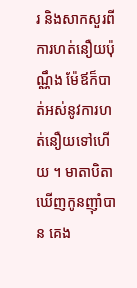រ និងសាកសួរពីការហត់នឿយប៉ុណ្ណឹង ម៉ែឪក៏បាត់អស់នូវការហត់នឿយទៅហើយ ។ មាតាបិតាឃើញកូនញ៉ាំបាន គេង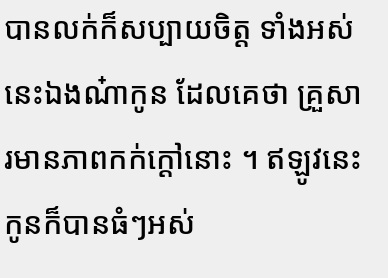បានលក់ក៏សប្បាយចិត្ត ទាំងអស់នេះឯងណ៎ាកូន ដែលគេថា គ្រួសារមានភាពកក់ក្តៅនោះ ។ ឥឡូវនេះកូនក៏បានធំៗអស់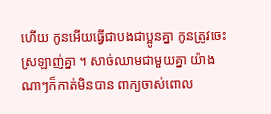ហើយ កូនអើយធ្វើជាបងជាប្អូនគ្នា កូនត្រូវចេះស្រឡាញ់គ្នា ។ សាច់ឈាមជាមួយគ្នា យ៉ាងណាៗក៏កាត់មិនបាន ពាក្យចាស់ពោល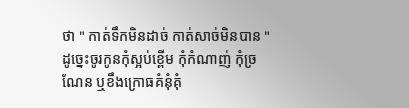ថា " កាត់ទឹកមិនដាច់ កាត់សាច់មិនបាន " ដូច្នេះចូរកូនកុំស្អប់ខ្ពើម កុំកំណាញ់ កុំច្រណែន ឬខឹងក្រោធគំនុំគុំ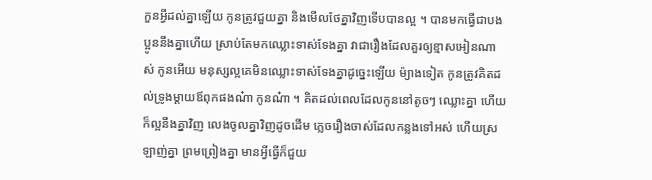កួនអ្វីដល់គ្នាឡើយ កូនត្រូវជួយគ្នា និងមើលថែគ្នាវិញទើបបានល្អ ។ បានមកធ្វើជាបងប្អូននឹងគ្នាហើយ ស្រាប់តែមកឈ្លោះទាស់ទែងគ្នា វាជារឿងដែលគួរឲ្យខ្មាសអៀនណាស់ កូនអើយ មនុស្សល្អគេមិនឈ្លោះទាស់ទែងគ្នាដូច្នេះឡើយ ម៉្យាងទៀត កូនត្រូវគិតដល់ទ្រូងម្តាយឪពុកផងណ៎ា កូនណ៎ា ។ គិតដល់ពេលដែលកូននៅតូចៗ ឈ្លោះគ្នា ហើយក៏ល្អនឹងគ្នាវិញ លេងចូលគ្នាវិញដូចដើម ភ្លេចរឿងចាស់ដែលកន្លងទៅអស់ ហើយស្រឡាញ់គ្នា ព្រមព្រៀងគ្នា មានអ្វីធ្វើក៏ជួយ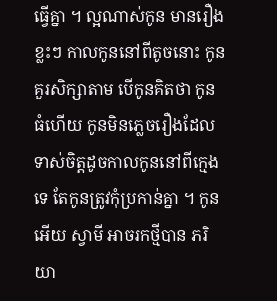ធ្វើគ្នា ។ ល្អណាស់កូន មានរឿងខ្លះៗ កាលកូននៅពីតូចនោះ កូនគួរសិក្សាតាម បើកូនគិតថា កូនធំហើយ កូនមិនភ្លេចរឿងដែលទាស់ចិត្តដូចកាលកូននៅពីក្មេងទេ តែកូនត្រូវកុំប្រកាន់គ្នា ។ កូនអើយ ស្វាមី អាចរកថ្មីបាន ភរិយា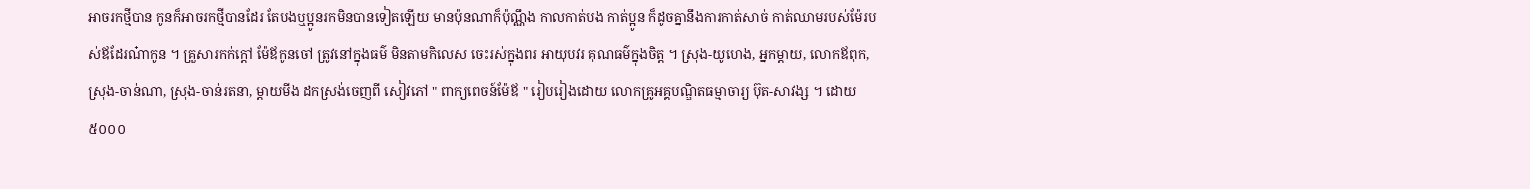អាចរកថ្មីបាន កូនក៏អាចរកថ្មីបានដែរ តែបងឬប្អូនរកមិនបានទៀតឡើយ មានប៉ុនណាក៏ប៉ុណ្ណឹង កាលកាត់បង កាត់ប្អូន ក៏ដូចគ្នានឹងការកាត់សាច់ កាត់ឈាមរបស់ម៉ែរបស់ឪដែរណ៎ាកូន ។ គ្រួសារកក់ក្តៅ ម៉ែឪកូនចៅ ត្រូវនៅក្នុងធម៌ មិនតាមកិលេស ចេះរស់ក្នុងពរ អាយុបវរ គុណធម៌ក្នុងចិត្ត ។ ស្រុង-យូហេង, អ្នកម្តាយ, លោកឪពុក, ស្រុង-ចាន់ណា, ស្រុង-ចាន់រតនា, ម្តាយមីង ដកស្រង់ចេញពី សៀវភៅ " ពាក្យពេចន៍ម៉ែឪ " រៀបរៀងដោយ លោកគ្រូអគ្គបណ្ឌិតធម្មាចារ្យ ប៊ុត-សាវង្ស ។ ដោយ៥០០០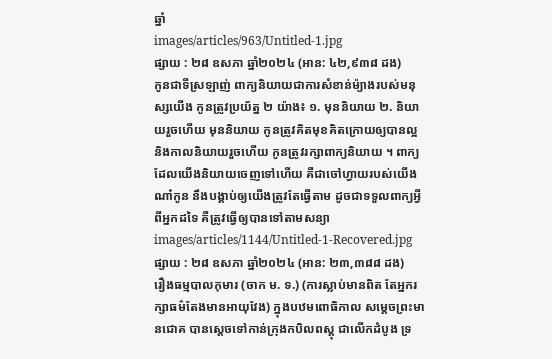ឆ្នាំ
images/articles/963/Untitled-1.jpg
ផ្សាយ : ២៨ ឧសភា ឆ្នាំ២០២៤ (អាន: ៤២,៩៣៨ ដង)
កូនជាទីស្រឡាញ់ ពាក្យនិយាយជាការសំខាន់ម៉្យាងរបស់មនុស្សយើង កូនត្រូវប្រយ័ត្ន ២ យ៉ាង៖ ១. មុននិយាយ ២. និយាយរួចហើយ មុននិយាយ កូនត្រូវគិតមុខគិតក្រោយឲ្យបានល្អ និងកាលនិយាយរួចហើយ កូនត្រូវរក្សាពាក្យនិយាយ ។ ពាក្យដែលយើងនិយាយចេញទៅហើយ គឺជាចៅហ្វាយរបស់យើងណា៎កូន នឹងបង្គាប់ឲ្យយើងត្រូវតែធ្វើតាម ដូចជាទទួលពាក្យអ្វីពីអ្នកដទៃ គឺត្រូវធ្វើឲ្យបានទៅតាមសន្យា
images/articles/1144/Untitled-1-Recovered.jpg
ផ្សាយ : ២៨ ឧសភា ឆ្នាំ២០២៤ (អាន: ២៣,៣៨៨ ដង)
រឿងធម្មបាលកុមារ (ចាក ម. ទ.) (ការស្លាប់មានពិត តែអ្នករក្សាធម៌តែងមានអាយុវែង) ក្នុងបឋមពោធិកាល សម្តេចព្រះមានជោគ បានស្តេចទៅកាន់ក្រុងកបិលពស្តុ ជាលើកដំបូង ទ្រ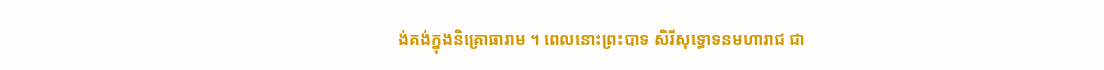ង់គង់ក្នុងនិគ្រោធារាម ។ ពេលនោះព្រះបាទ សិរីសុទ្ធោទនមហារាជ ជា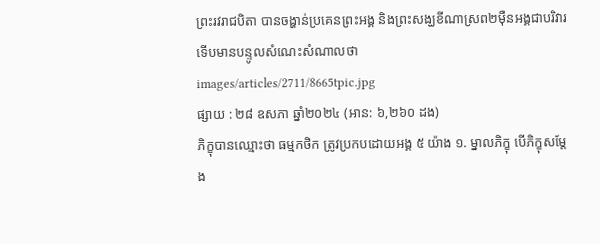ព្រះរវរាជបិតា បានចង្ហាន់ប្រគេនព្រះអង្គ និងព្រះសង្ឃខីណាស្រព២ម៉ឺនអង្គជាបរិវារ ទើបមានបន្ទូលសំណេះសំណាលថា
images/articles/2711/8665tpic.jpg
ផ្សាយ : ២៨ ឧសភា ឆ្នាំ២០២៤ (អាន: ៦,២៦០ ដង)
ភិក្ខុបានឈ្មោះថា ធម្មកថិក ត្រូវប្រកបដោយអង្គ ៥ យ៉ាង ១. ម្នាលភិក្ខុ បើភិក្ខុសម្តែង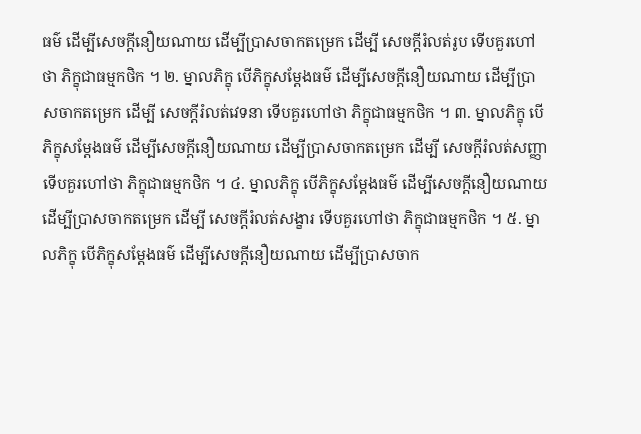ធម៌ ដើម្បីសេចក្តីនឿយណាយ ដើម្បីប្រាសចាកតម្រេក ដើម្បី សេចក្តីរំលត់រូប ទើបគួរហៅថា ភិក្ខុជាធម្មកថិក ។ ២. ម្នាលភិក្ខុ បើភិក្ខុសម្តែងធម៌ ដើម្បីសេចក្តីនឿយណាយ ដើម្បីប្រាសចាកតម្រេក ដើម្បី សេចក្តីរំលត់វេទនា ទើបគួរហៅថា ភិក្ខុជាធម្មកថិក ។ ៣. ម្នាលភិក្ខុ បើភិក្ខុសម្តែងធម៌ ដើម្បីសេចក្តីនឿយណាយ ដើម្បីប្រាសចាកតម្រេក ដើម្បី សេចក្តីរំលត់សញ្ញា ទើបគួរហៅថា ភិក្ខុជាធម្មកថិក ។ ៤. ម្នាលភិក្ខុ បើភិក្ខុសម្តែងធម៌ ដើម្បីសេចក្តីនឿយណាយ ដើម្បីប្រាសចាកតម្រេក ដើម្បី សេចក្តីរំលត់សង្ខារ ទើបគួរហៅថា ភិក្ខុជាធម្មកថិក ។ ៥. ម្នាលភិក្ខុ បើភិក្ខុសម្តែងធម៌ ដើម្បីសេចក្តីនឿយណាយ ដើម្បីប្រាសចាក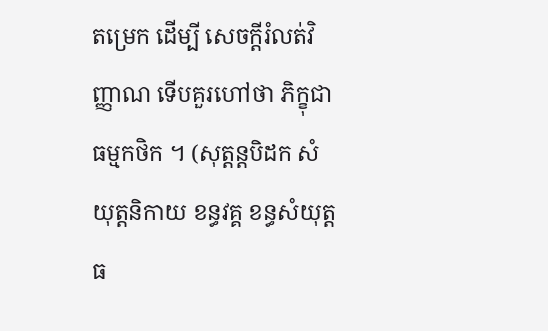តម្រេក ដើម្បី សេចក្តីរំលត់វិញ្ញាណ ទើបគួរហៅថា ភិក្ខុជាធម្មកថិក ។ (សុត្តន្តបិដក សំយុត្តនិកាយ ខន្ធវគ្គ ខន្ធសំយុត្ត ធ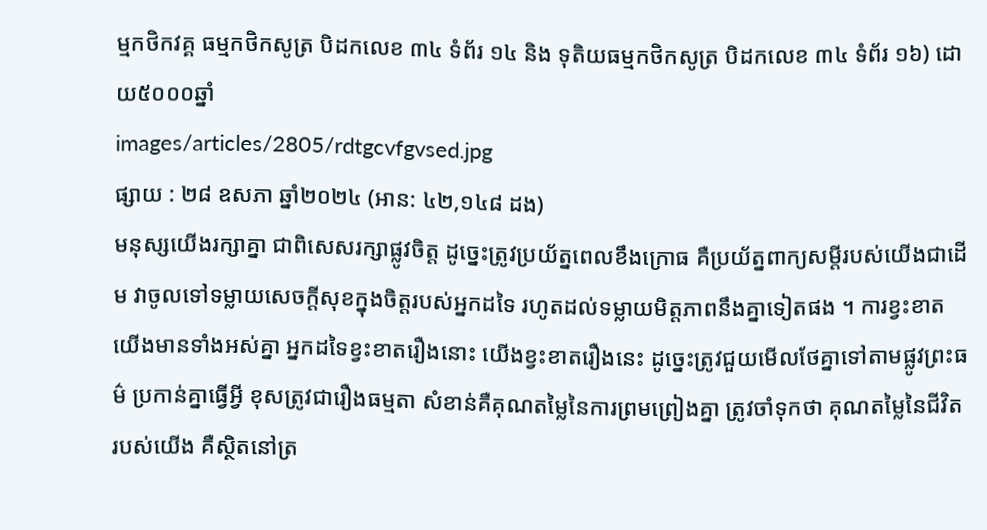ម្មកថិកវគ្គ ធម្មកថិកសូត្រ បិដកលេខ ៣៤ ទំព័រ ១៤ និង ទុតិយធម្មកថិកសូត្រ បិដកលេខ ៣៤ ទំព័រ ១៦) ដោយ៥០០០ឆ្នាំ
images/articles/2805/rdtgcvfgvsed.jpg
ផ្សាយ : ២៨ ឧសភា ឆ្នាំ២០២៤ (អាន: ៤២,១៤៨ ដង)
មនុស្សយើងរក្សាគ្នា ជាពិសេសរក្សាផ្លូវចិត្ត ដូច្នេះត្រូវប្រយ័ត្នពេលខឹងក្រោធ គឺប្រយ័ត្នពាក្យសម្ដីរបស់យើងជាដើម វាចូលទៅទម្លាយសេចក្ដីសុខក្នុងចិត្តរបស់អ្នកដទៃ រហូតដល់ទម្លាយមិត្តភាពនឹងគ្នាទៀតផង ។ ការខ្វះខាតយើងមានទាំងអស់គ្នា អ្នកដទៃខ្វះខាតរឿងនោះ យើងខ្វះខាតរឿងនេះ ដូច្នេះត្រូវជួយមើលថែគ្នាទៅតាមផ្លូវព្រះធម៌ ប្រកាន់គ្នាធ្វើអ្វី ខុសត្រូវជារឿងធម្មតា សំខាន់គឺគុណតម្លៃនៃការព្រមព្រៀងគ្នា ត្រូវចាំទុកថា គុណតម្លៃនៃជីវិតរបស់យើង គឺស្ថិតនៅត្រ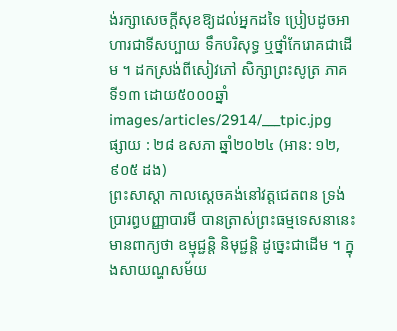ង់រក្សាសេចក្ដីសុខឱ្យដល់អ្នកដទៃ ប្រៀបដូចអាហារជាទីសប្បាយ ទឹកបរិសុទ្ធ ឬថ្នាំកែរោគជាដើម ។ ដកស្រង់ពីសៀវភៅ សិក្សាព្រះសូត្រ ភាគទី១៣ ដោយ៥០០០ឆ្នាំ
images/articles/2914/___tpic.jpg
ផ្សាយ : ២៨ ឧសភា ឆ្នាំ២០២៤ (អាន: ១២,៩០៥ ដង)
ព្រះសាស្ដា កាលស្ដេចគង់នៅវត្តជេតពន ទ្រង់ប្រារព្ធបញ្ញាបារមី បានត្រាស់ព្រះធម្មទេសនានេះ មានពាក្យថា ឧម្មុជ្ជន្តិ និមុជ្ជន្តិ ដូច្នេះជាដើម ។ ក្នុងសាយណ្ហសម័យ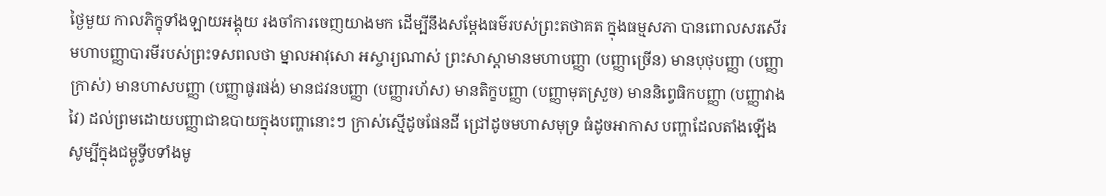ថ្ងៃមួយ កាលភិក្ខុទាំងឡាយអង្គុយ រងចាំការចេញយាងមក ដើម្បីនឹងសម្ដែងធម៌របស់ព្រះតថាគត ក្នុងធម្មសភា បានពោលសរសើរមហាបញ្ញាបារមីរបស់ព្រះទសពលថា ម្នាលអាវុសោ អស្ចារ្យណាស់ ព្រះសាស្ដាមានមហាបញ្ញា (បញ្ញាច្រើន) មានបុថុបញ្ញា (បញ្ញាក្រាស់) មានហាសបញ្ញា (បញ្ញាផូរផង់) មានជវនបញ្ញា (បញ្ញារហ័ស) មានតិក្ខបញ្ញា (បញ្ញាមុតស្រួច) មាននិព្វេធិកបញ្ញា (បញ្ញាវាងវៃ) ដល់ព្រមដោយបញ្ញាជាឧបាយក្នុងបញ្ហានោះៗ ក្រាស់ស្មើដូចផែនដី ជ្រៅដូចមហាសមុទ្រ ធំដូចអាកាស បញ្ហាដែលតាំងឡើងសូម្បីក្នុងជម្ពូទ្វីបទាំងមូ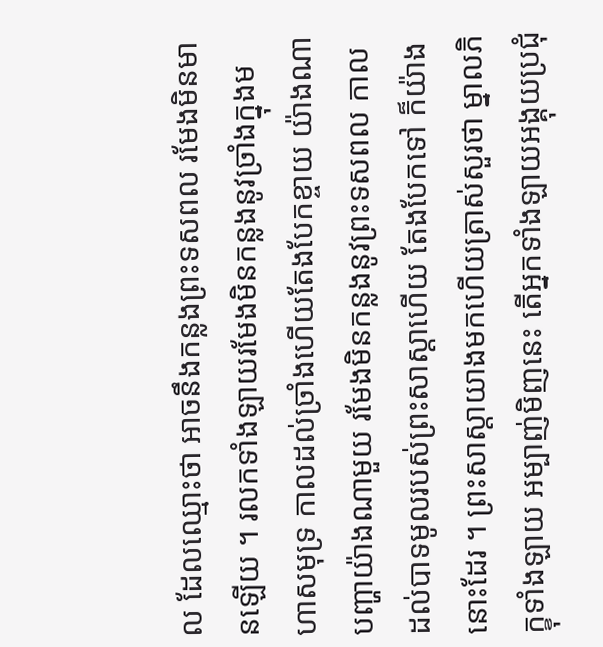ល ដែលឈ្មោះថា អាចនឹងកន្លងព្រះទសពល រមែងមិនមានឡើយ ។ រលកទាំងឡាយរមែងមិនកន្លងនូវច្រាំងក្នុងមហាសមុទ្រ កាលដល់ច្រាំងហើយតែងបែកខ្ចាយ យ៉ាងណា បញ្ហាយ៉ាងណាមួយ រមែងមិនកន្លងនូវព្រះទសពល កាលដល់បាទមូលរបស់ព្រះសាស្ដាហើយ តែងបែកទៅ ក៏យ៉ាងនោះដែរ ។ ព្រះសាស្ដាយាងមកហើយត្រាស់សួរថា ម្នាលភិក្ខុទាំងឡាយ អម្បាញ់មិញនេះ តើអ្នកទាំងឡាយអង្គុយប្រជុំ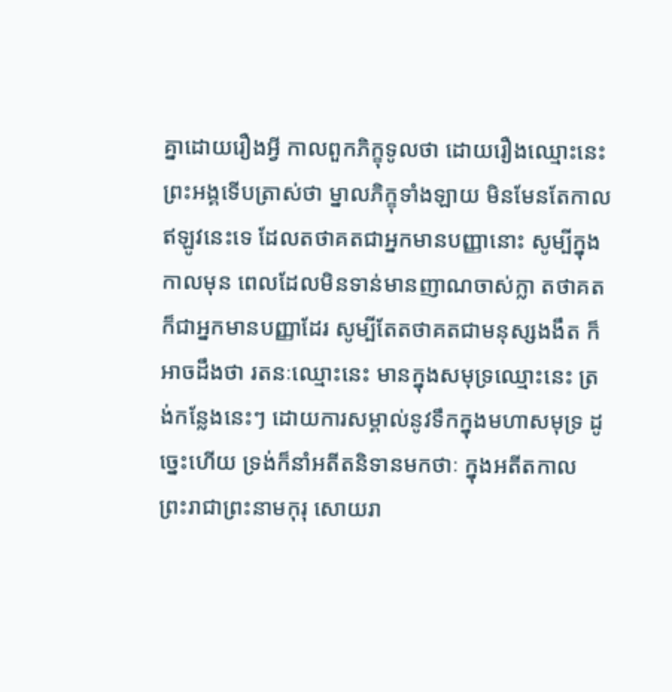គ្នាដោយរឿងអ្វី កាលពួកភិក្ខុទូលថា ដោយរឿងឈ្មោះនេះ ព្រះអង្គទើបត្រាស់ថា ម្នាលភិក្ខុទាំងឡាយ មិនមែនតែកាលឥឡូវនេះទេ ដែលតថាគតជាអ្នកមានបញ្ញានោះ សូម្បីក្នុងកាលមុន ពេលដែលមិនទាន់មានញាណចាស់ក្លា តថាគតក៏ជាអ្នកមានបញ្ញាដែរ សូម្បីតែតថាគតជាមនុស្សងងឹត ក៏អាចដឹងថា រតនៈឈ្មោះនេះ មានក្នុងសមុទ្រឈ្មោះនេះ ត្រង់កន្លែងនេះៗ ដោយការសម្គាល់នូវទឹកក្នុងមហាសមុទ្រ ដូច្នេះហើយ ទ្រង់ក៏នាំអតីតនិទានមកថាៈ ក្នុងអតីតកាល ព្រះរាជាព្រះនាមកុរុ សោយរា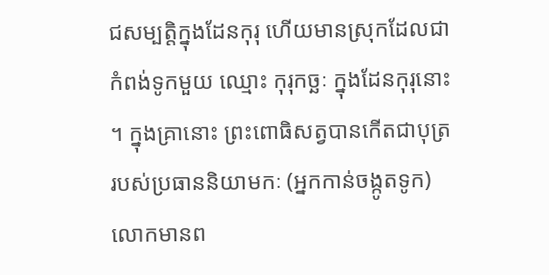ជសម្បត្តិក្នុងដែនកុរុ ហើយមានស្រុកដែលជាកំពង់ទូកមួយ ឈ្មោះ កុរុកច្ឆៈ ក្នុងដែនកុរុនោះ ។ ក្នុងគ្រានោះ ព្រះពោធិសត្វបានកើតជាបុត្ររបស់ប្រធាននិយាមកៈ (អ្នកកាន់ចង្កូតទូក) លោកមានព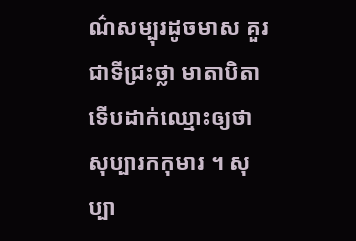ណ៌សម្បុរដូចមាស គួរជាទីជ្រះថ្លា មាតាបិតាទើបដាក់ឈ្មោះឲ្យថា សុប្បារកកុមារ ។ សុប្បា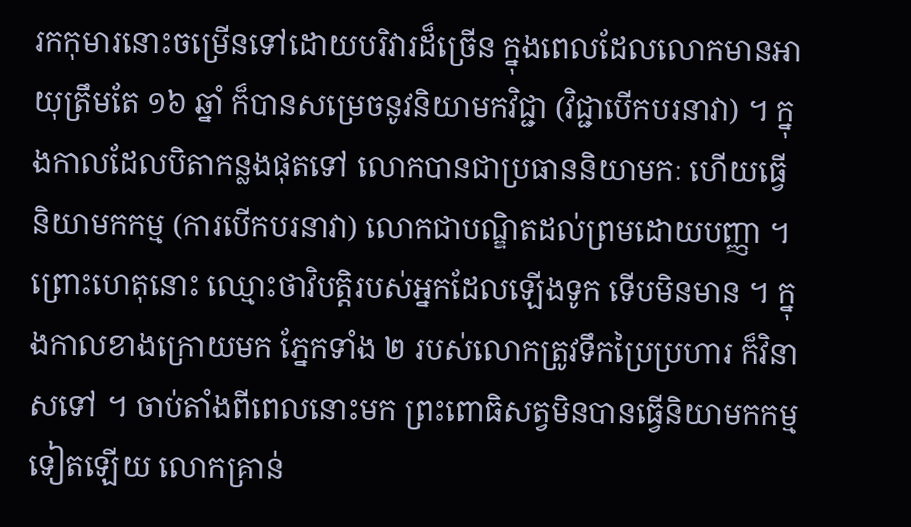រកកុមារនោះចម្រើនទៅដោយបរិវារដ៏ច្រើន ក្នុងពេលដែលលោកមានអាយុត្រឹមតែ ១៦ ឆ្នាំ ក៏បានសម្រេចនូវនិយាមកវិជ្ជា (វិជ្ជាបើកបរនាវា) ។ ក្នុងកាលដែលបិតាកន្លងផុតទៅ លោកបានជាប្រធាននិយាមកៈ ហើយធ្វើនិយាមកកម្ម (ការបើកបរនាវា) លោកជាបណ្ឌិតដល់ព្រមដោយបញ្ញា ។ ព្រោះហេតុនោះ ឈ្មោះថាវិបត្តិរបស់អ្នកដែលឡើងទូក ទើបមិនមាន ។ ក្នុងកាលខាងក្រោយមក ភ្នែកទាំង ២ របស់លោកត្រូវទឹកប្រៃប្រហារ ក៏វិនាសទៅ ។ ចាប់តាំងពីពេលនោះមក ព្រះពោធិសត្វមិនបានធ្វើនិយាមកកម្មទៀតឡើយ លោកគ្រាន់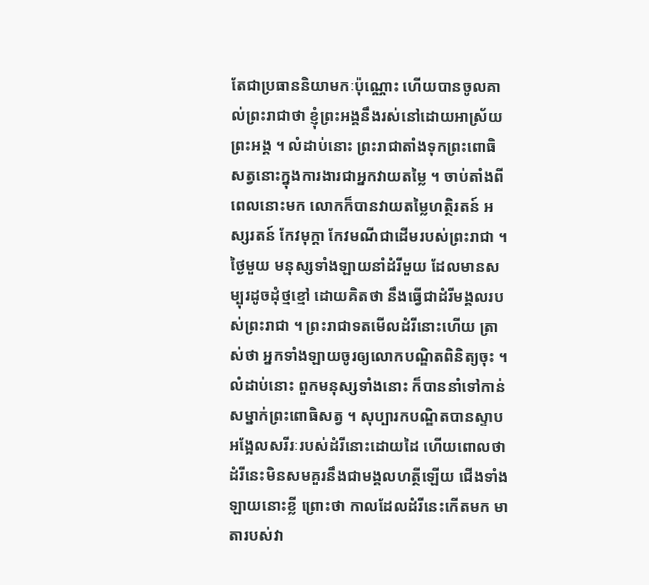តែជាប្រធាននិយាមកៈប៉ុណ្ណោះ ហើយបានចូលគាល់ព្រះរាជាថា ខ្ញុំព្រះអង្គនឹងរស់នៅដោយអាស្រ័យព្រះអង្គ ។ លំដាប់នោះ ព្រះរាជាតាំងទុកព្រះពោធិសត្វនោះក្នុងការងារជាអ្នកវាយតម្លៃ ។ ចាប់តាំងពីពេលនោះមក លោកក៏បានវាយតម្លៃហត្ថិរតន៍ អស្សរតន៍ កែវមុក្ដា កែវមណីជាដើមរបស់ព្រះរាជា ។ ថ្ងៃមួយ មនុស្សទាំងឡាយនាំដំរីមួយ ដែលមានសម្បុរដូចដុំថ្មខ្មៅ ដោយគិតថា នឹងធ្វើជាដំរីមង្គលរបស់ព្រះរាជា ។ ព្រះរាជាទតមើលដំរីនោះហើយ ត្រាស់ថា អ្នកទាំងឡាយចូរឲ្យលោកបណ្ឌិតពិនិត្យចុះ ។ លំដាប់នោះ ពួកមនុស្សទាំងនោះ ក៏បាននាំទៅកាន់សម្នាក់ព្រះពោធិសត្វ ។ សុប្បារកបណ្ឌិតបានស្ទាបអង្អែលសរីរៈរបស់ដំរីនោះដោយដៃ ហើយពោលថា ដំរីនេះមិនសមគួរនឹងជាមង្គលហត្ថីឡើយ ជើងទាំងឡាយនោះខ្លី ព្រោះថា កាលដែលដំរីនេះកើតមក មាតារបស់វា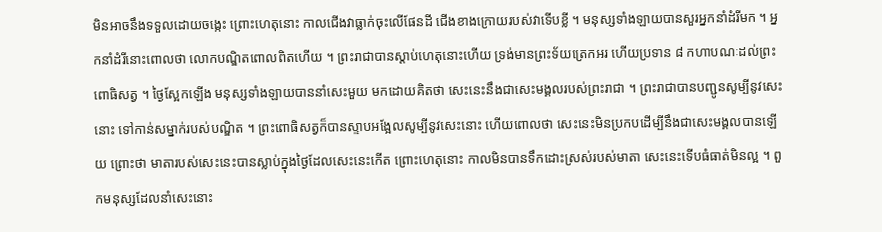មិនអាចនឹងទទួលដោយចង្កេះ ព្រោះហេតុនោះ កាលជើងវាធ្លាក់ចុះលើផែនដី ជើងខាងក្រោយរបស់វាទើបខ្លី ។ មនុស្សទាំងឡាយបានសួរអ្នកនាំដំរីមក ។ អ្នកនាំដំរីនោះពោលថា លោកបណ្ឌិតពោលពិតហើយ ។ ព្រះរាជាបានស្ដាប់ហេតុនោះហើយ ទ្រង់មានព្រះទ័យត្រេកអរ ហើយប្រទាន ៨ កហាបណៈដល់ព្រះពោធិសត្វ ។ ថ្ងៃស្អែកឡើង មនុស្សទាំងឡាយបាននាំសេះមួយ មកដោយគិតថា សេះនេះនឹងជាសេះមង្គលរបស់ព្រះរាជា ។ ព្រះរាជាបានបញ្ជូនសូម្បីនូវសេះនោះ ទៅកាន់សម្នាក់របស់បណ្ឌិត ។ ព្រះពោធិសត្វក៏បានស្ទាបអង្អែលសូម្បីនូវសេះនោះ ហើយពោលថា សេះនេះមិនប្រកបដើម្បីនឹងជាសេះមង្គលបានឡើយ ព្រោះថា មាតារបស់សេះនេះបានស្លាប់ក្នុងថ្ងៃដែលសេះនេះកើត ព្រោះហេតុនោះ កាលមិនបានទឹកដោះស្រស់របស់មាតា សេះនេះទើបធំធាត់មិនល្អ ។ ពួកមនុស្សដែលនាំសេះនោះ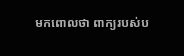មកពោលថា ពាក្យរបស់ប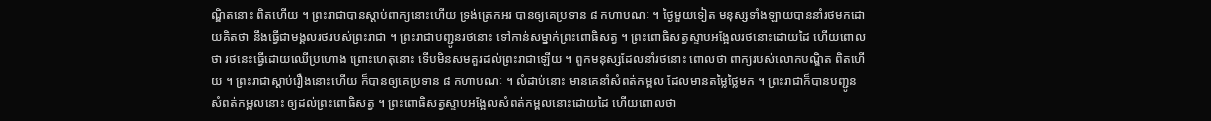ណ្ឌិតនោះ ពិតហើយ ។ ព្រះរាជាបានស្ដាប់ពាក្យនោះហើយ ទ្រង់ត្រេកអរ បានឲ្យគេប្រទាន ៨ កហាបណៈ ។ ថ្ងៃមួយទៀត មនុស្សទាំងឡាយបាននាំរថមកដោយគិតថា នឹងធ្វើជាមង្គលរថរបស់ព្រះរាជា ។ ព្រះរាជាបញ្ជូនរថនោះ ទៅកាន់សម្នាក់ព្រះពោធិសត្វ ។ ព្រះពោធិសត្វស្ទាបអង្អែលរថនោះដោយដៃ ហើយពោលថា រថនេះធ្វើដោយឈើប្រហោង ព្រោះហេតុនោះ ទើបមិនសមគួរដល់ព្រះរាជាឡើយ ។ ពួកមនុស្សដែលនាំរថនោះ ពោលថា ពាក្យរបស់លោកបណ្ឌិត ពិតហើយ ។ ព្រះរាជាស្ដាប់រឿងនោះហើយ ក៏បានឲ្យគេប្រទាន ៨ កហាបណៈ ។ លំដាប់នោះ មានគេនាំសំពត់កម្ពល ដែលមានតម្លៃថ្លៃមក ។ ព្រះរាជាក៏បានបញ្ជូនសំពត់កម្ពលនោះ ឲ្យដល់ព្រះពោធិសត្វ ។ ព្រះពោធិសត្វស្ទាបអង្អែលសំពត់កម្ពលនោះដោយដៃ ហើយពោលថា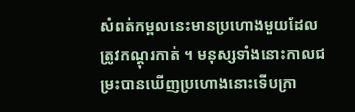សំពត់កម្ពលនេះមានប្រហោងមួយដែលត្រូវកណ្ដុរកាត់ ។ មនុស្សទាំងនោះកាលជម្រះបានឃើញប្រហោងនោះទើបក្រា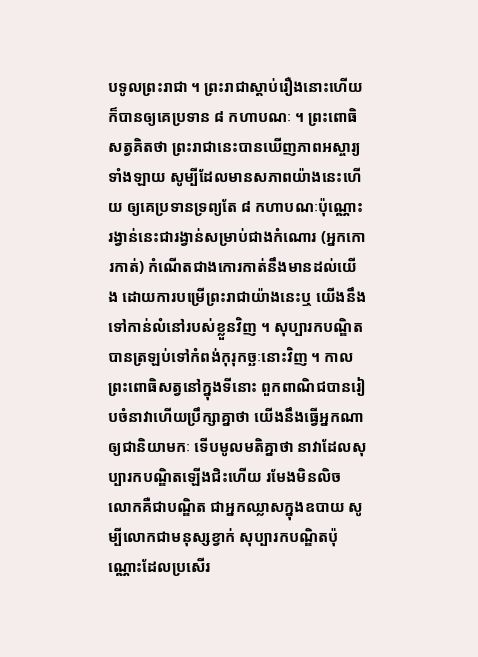បទូលព្រះរាជា ។ ព្រះរាជាស្ដាប់រឿងនោះហើយ ក៏បានឲ្យគេប្រទាន ៨ កហាបណៈ ។ ព្រះពោធិសត្វគិតថា ព្រះរាជានេះបានឃើញភាពអស្ចារ្យទាំងឡាយ សូម្បីដែលមានសភាពយ៉ាងនេះហើយ ឲ្យគេប្រទានទ្រព្យតែ ៨ កហាបណៈប៉ុណ្ណោះ រង្វាន់នេះជារង្វាន់សម្រាប់ជាងកំណោរ (អ្នកកោរកាត់) កំណើតជាងកោរកាត់នឹងមានដល់យើង ដោយការបម្រើព្រះរាជាយ៉ាងនេះឬ យើងនឹងទៅកាន់លំនៅរបស់ខ្លួនវិញ ។ សុប្បារកបណ្ឌិតបានត្រឡប់ទៅកំពង់កុរុកច្ឆៈនោះវិញ ។ កាលព្រះពោធិសត្វនៅក្នុងទីនោះ ពួកពាណិជបានរៀបចំនាវាហើយប្រឹក្សាគ្នាថា យើងនឹងធ្វើអ្នកណាឲ្យជានិយាមកៈ ទើបមូលមតិគ្នាថា នាវាដែលសុប្បារកបណ្ឌិតឡើងជិះហើយ រមែងមិនលិច លោកគឺជាបណ្ឌិត ជាអ្នកឈ្លាសក្នុងឧបាយ សូម្បីលោកជាមនុស្សខ្វាក់ សុប្បារកបណ្ឌិតប៉ុណ្ណោះដែលប្រសើរ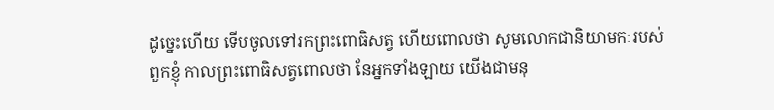ដូច្នេះហើយ ទើបចូលទៅរកព្រះពោធិសត្វ ហើយពោលថា សូមលោកជានិយាមកៈរបស់ពួកខ្ញុំ កាលព្រះពោធិសត្វពោលថា នែអ្នកទាំងឡាយ យើងជាមនុ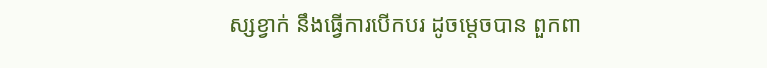ស្សខ្វាក់ នឹងធ្វើការបើកបរ ដូចម្ដេចបាន ពួកពា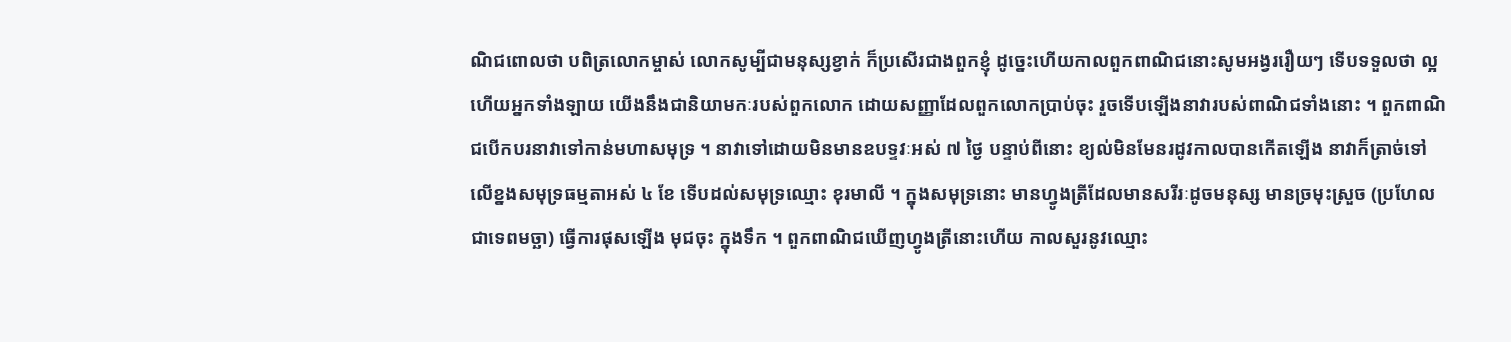ណិជពោលថា បពិត្រលោកម្ចាស់ លោកសូម្បីជាមនុស្សខ្វាក់ ក៏ប្រសើរជាងពួកខ្ញុំ ដូច្នេះហើយកាលពួកពាណិជនោះសូមអង្វររឿយៗ ទើបទទួលថា ល្អហើយអ្នកទាំងឡាយ យើងនឹងជានិយាមកៈរបស់ពួកលោក ដោយសញ្ញាដែលពួកលោកប្រាប់ចុះ រួចទើបឡើងនាវារបស់ពាណិជទាំងនោះ ។ ពួកពាណិជបើកបរនាវាទៅកាន់មហាសមុទ្រ ។ នាវាទៅដោយមិនមានឧបទ្ទវៈអស់ ៧ ថ្ងៃ បន្ទាប់ពីនោះ ខ្យល់មិនមែនរដូវកាលបានកើតឡើង នាវាក៏ត្រាច់ទៅលើខ្នងសមុទ្រធម្មតាអស់ ៤ ខែ ទើបដល់សមុទ្រឈ្មោះ ខុរមាលី ។ ក្នុងសមុទ្រនោះ មានហ្វូងត្រីដែលមានសរីរៈដូចមនុស្ស មានច្រមុះស្រួច (ប្រហែលជាទេពមច្ឆា) ធ្វើការផុសឡើង មុជចុះ ក្នុងទឹក ។ ពួកពាណិជឃើញហ្វូងត្រីនោះហើយ កាលសួរនូវឈ្មោះ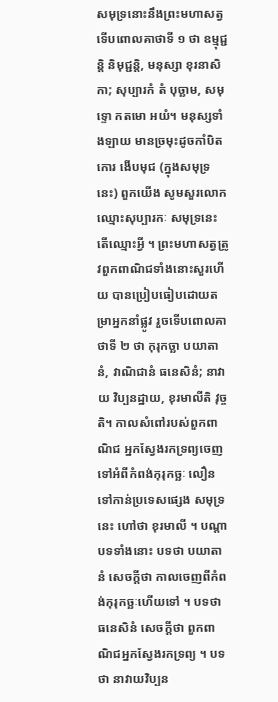សមុទ្រនោះនឹងព្រះមហាសត្វ ទើបពោលគាថាទី ១ ថា ឧម្មុជ្ជន្តិ និមុជ្ជន្តិ, មនុស្សា ខុរនាសិកា; សុប្បារកំ តំ បុច្ឆាម, សមុទ្ទោ កតមោ អយំ។ មនុស្សទាំងឡាយ មានច្រមុះដូចកាំបិតកោរ ងើបមុជ (ក្នុងសមុទ្រនេះ) ពួកយើង សូមសួរលោកឈ្មោះសុប្បារកៈ សមុទ្រនេះ តើឈ្មោះអ្វី ។ ព្រះមហាសត្វត្រូវពួកពាណិជទាំងនោះសួរហើយ បានប្រៀបធៀបដោយតម្រាអ្នកនាំផ្លូវ រួចទើបពោលគាថាទី ២ ថា កុរុកច្ឆា បយាតានំ, វាណិជានំ ធនេសិនំ; នាវាយ វិប្បនដ្ឋាយ, ខុរមាលីតិ វុច្ចតិ។ កាលសំពៅរបស់ពួកពាណិជ អ្នកសែ្វងរកទ្រព្យចេញទៅអំពីកំពង់កុរុកច្ឆៈ លឿនទៅកាន់ប្រទេសផ្សេង សមុទ្រនេះ ហៅថា ខុរមាលី ។ បណ្ដាបទទាំងនោះ បទថា បយាតានំ សេចក្ដីថា កាលចេញពីកំពង់កុរុកច្ឆៈហើយទៅ ។ បទថា ធនេសិនំ សេចក្ដីថា ពួកពាណិជអ្នកសែ្វងរកទ្រព្យ ។ បទថា នាវាយវិប្បន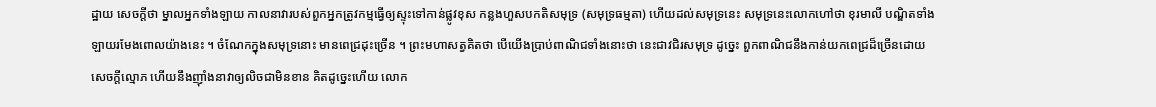ដ្ឋាយ សេចក្ដីថា ម្នាលអ្នកទាំងឡាយ កាលនាវារបស់ពួកអ្នកត្រូវកម្មធ្វើឲ្យស្ទុះទៅកាន់ផ្លូវខុស កន្លងហួសបកតិសមុទ្រ (សមុទ្រធម្មតា) ហើយដល់សមុទ្រនេះ សមុទ្រនេះលោកហៅថា ខុរមាលី បណ្ឌិតទាំងឡាយរមែងពោលយ៉ាងនេះ ។ ចំណែកក្នុងសមុទ្រនោះ មានពេជ្រដុះច្រើន ។ ព្រះមហាសត្វគិតថា បើយើងប្រាប់ពាណិជទាំងនោះថា នេះជាវជិរសមុទ្រ ដូច្នេះ ពួកពាណិជនឹងកាន់យកពេជ្រដ៏ច្រើនដោយសេចក្ដីល្មោភ ហើយនឹងញ៉ាំងនាវាឲ្យលិចជាមិនខាន គិតដូច្នេះហើយ លោក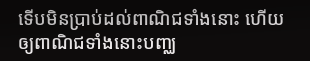ទើបមិនប្រាប់ដល់ពាណិជទាំងនោះ ហើយឲ្យពាណិជទាំងនោះបញ្ឈ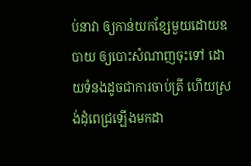ប់នាវា ឲ្យកាន់យកខ្សែមួយដោយឧបាយ ឲ្យបោះសំណាញចុះទៅ ដោយទំនងដូចជាការចាប់ត្រី ហើយស្រង់ដុំពេជ្រឡើងមកដា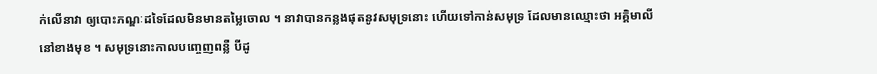ក់លើនាវា ឲ្យបោះភណ្ឌៈដទៃដែលមិនមានតម្លៃចោល ។ នាវាបានកន្លងផុតនូវសមុទ្រនោះ ហើយទៅកាន់សមុទ្រ ដែលមានឈ្មោះថា អគ្គិមាលី នៅខាងមុខ ។ សមុទ្រនោះកាលបញ្ចេញពន្លឺ បីដូ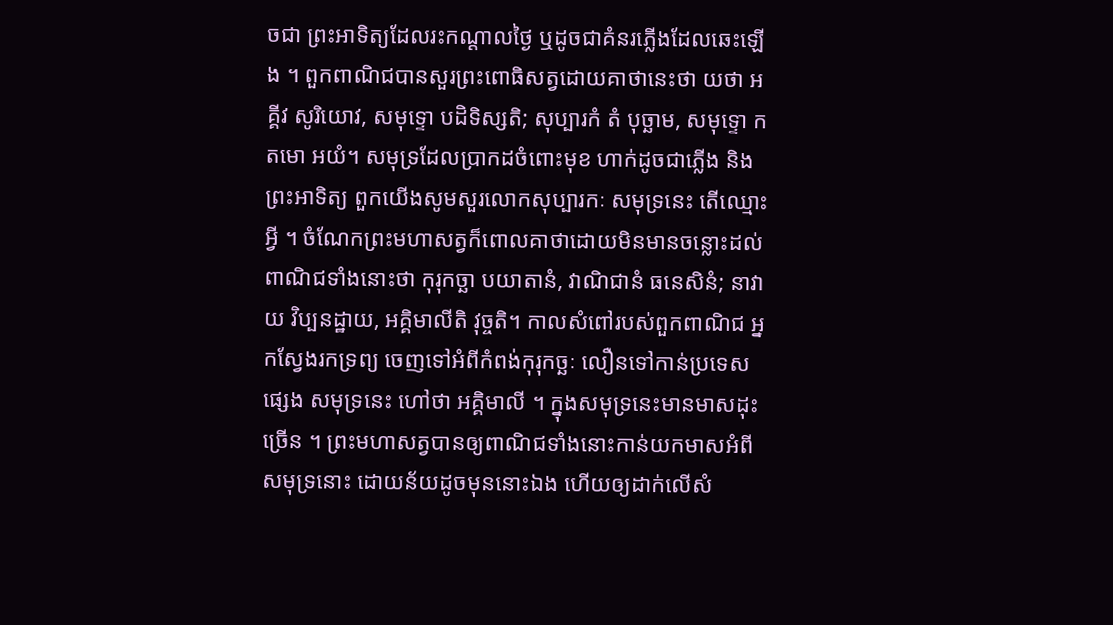ចជា ព្រះអាទិត្យដែលរះកណ្ដាលថ្ងៃ ឬដូចជាគំនរភ្លើងដែលឆេះឡើង ។ ពួកពាណិជបានសួរព្រះពោធិសត្វដោយគាថានេះថា យថា អគ្គីវ សូរិយោវ, សមុទ្ទោ បដិទិស្សតិ; សុប្បារកំ តំ បុច្ឆាម, សមុទ្ទោ កតមោ អយំ។ សមុទ្រដែលប្រាកដចំពោះមុខ ហាក់ដូចជាភ្លើង និងព្រះអាទិត្យ ពួកយើងសូមសួរលោកសុប្បារកៈ សមុទ្រនេះ តើឈ្មោះអ្វី ។ ចំណែកព្រះមហាសត្វក៏ពោលគាថាដោយមិនមានចន្លោះដល់ពាណិជទាំងនោះថា កុរុកច្ឆា បយាតានំ, វាណិជានំ ធនេសិនំ; នាវាយ វិប្បនដ្ឋាយ, អគ្គិមាលីតិ វុច្ចតិ។ កាលសំពៅរបស់ពួកពាណិជ អ្នកស្វែងរកទ្រព្យ ចេញទៅអំពីកំពង់កុរុកច្ឆៈ លឿនទៅកាន់ប្រទេសផ្សេង សមុទ្រនេះ ហៅថា អគ្គិមាលី ។ ក្នុងសមុទ្រនេះមានមាសដុះច្រើន ។ ព្រះមហាសត្វបានឲ្យពាណិជទាំងនោះកាន់យកមាសអំពីសមុទ្រនោះ ដោយន័យដូចមុននោះឯង ហើយឲ្យដាក់លើសំ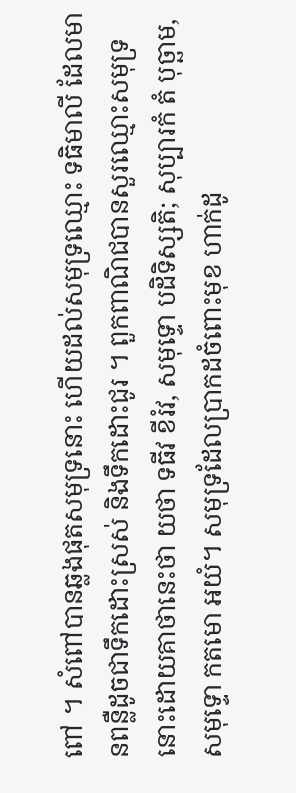ពៅ ។ សំពៅបានឆ្លងផុតសមុទ្រនោះ ហើយដល់សមុទ្រឈ្មោះ ទធិមាលី ដែលមានពន្លឺដូចជាទឹកដោះស្រស់ និងទឹកដោះជូរ ។ ពួកពាណិជបានសួរឈ្មោះសមុទ្រនោះដោយគាថានេះថា យថា ទធីវ ខីរំវ, សមុទ្ទោ បដិទិស្សតិ; សុប្បារកំ តំ បុច្ឆាម, សមុទ្ទោ កតមោ អយំ។ សមុទ្រដែលប្រាកដចំពោះមុខ ហាក់ដូ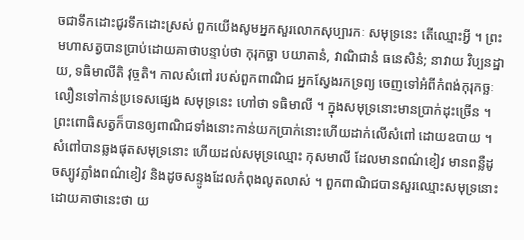ចជាទឹកដោះជូរទឹកដោះស្រស់ ពួកយើងសូមអ្នកសួរលោកសុប្បារកៈ សមុទ្រនេះ តើឈ្មោះអ្វី ។ ព្រះមហាសត្វបានប្រាប់ដោយគាថាបន្ទាប់ថា កុរុកច្ឆា បយាតានំ, វាណិជានំ ធនេសិនំ; នាវាយ វិប្បនដ្ឋាយ, ទធិមាលីតិ វុច្ចតិ។ កាលសំពៅ របស់ពួកពាណិជ អ្នកស្វែងរកទ្រព្យ ចេញទៅអំពីកំពង់កុរុកច្ឆៈ លឿនទៅកាន់ប្រទេសផ្សេង សមុទ្រនេះ ហៅថា ទធិមាលី ។ ក្នុងសមុទ្រនោះមានប្រាក់ដុះច្រើន ។ ព្រះពោធិសត្វក៏បានឲ្យពាណិជទាំងនោះកាន់យកប្រាក់នោះហើយដាក់លើសំពៅ ដោយឧបាយ ។ សំពៅបានឆ្លងផុតសមុទ្រនោះ ហើយដល់សមុទ្រឈ្មោះ កុសមាលី ដែលមានពណ៌ខៀវ មានពន្លឺដូចស្បូវភ្លាំងពណ៌ខៀវ និងដូចសន្ទូងដែលកំពុងលូតលាស់ ។ ពួកពាណិជបានសួរឈ្មោះសមុទ្រនោះដោយគាថានេះថា យ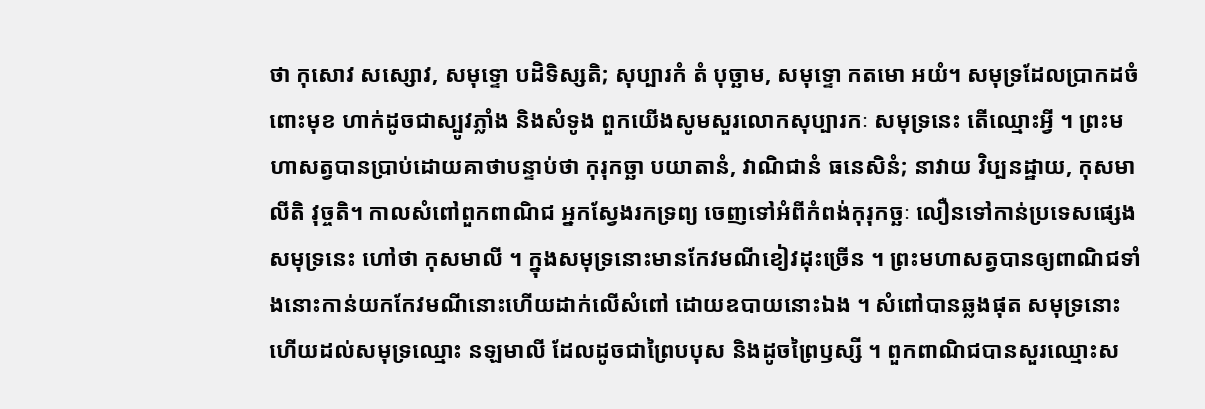ថា កុសោវ សស្សោវ, សមុទ្ទោ បដិទិស្សតិ; សុប្បារកំ តំ បុច្ឆាម, សមុទ្ទោ កតមោ អយំ។ សមុទ្រដែលប្រាកដចំពោះមុខ ហាក់ដូចជាស្បូវភ្លាំង និងសំទូង ពួកយើងសូមសួរលោកសុប្បារកៈ សមុទ្រនេះ តើឈ្មោះអ្វី ។ ព្រះមហាសត្វបានប្រាប់ដោយគាថាបន្ទាប់ថា កុរុកច្ឆា បយាតានំ, វាណិជានំ ធនេសិនំ; នាវាយ វិប្បនដ្ឋាយ, កុសមាលីតិ វុច្ចតិ។ កាលសំពៅពួកពាណិជ អ្នកស្វែងរកទ្រព្យ ចេញទៅអំពីកំពង់កុរុកច្ឆៈ លឿនទៅកាន់ប្រទេសផ្សេង សមុទ្រនេះ ហៅថា កុសមាលី ។ ក្នុងសមុទ្រនោះមានកែវមណីខៀវដុះច្រើន ។ ព្រះមហាសត្វបានឲ្យពាណិជទាំងនោះកាន់យកកែវមណីនោះហើយដាក់លើសំពៅ ដោយឧបាយនោះឯង ។ សំពៅបានឆ្លងផុត សមុទ្រនោះ ហើយដល់សមុទ្រឈ្មោះ នឡមាលី ដែលដូចជាព្រៃបបុស និងដូចព្រៃឫស្សី ។ ពួកពាណិជបានសួរឈ្មោះស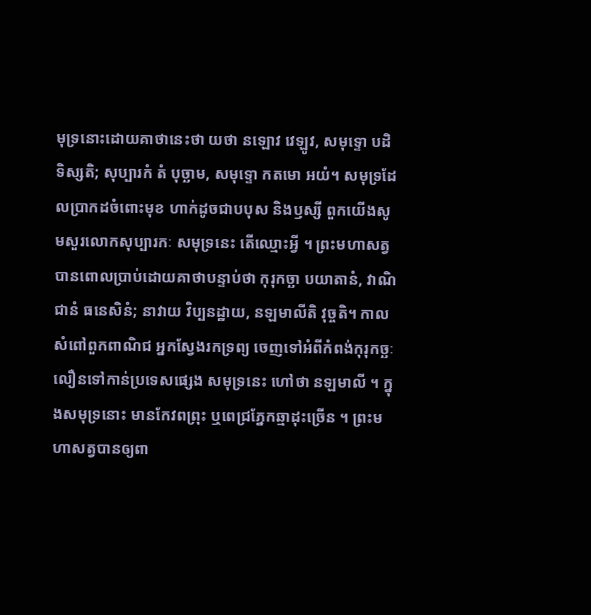មុទ្រនោះដោយគាថានេះថា យថា នឡោវ វេឡូវ, សមុទ្ទោ បដិទិស្សតិ; សុប្បារកំ តំ បុច្ឆាម, សមុទ្ទោ កតមោ អយំ។ សមុទ្រដែលប្រាកដចំពោះមុខ ហាក់ដូចជាបបុស និងឫស្សី ពួកយើងសូមសួរលោកសុប្បារកៈ សមុទ្រនេះ តើឈ្មោះអ្វី ។ ព្រះមហាសត្វបានពោលប្រាប់ដោយគាថាបន្ទាប់ថា កុរុកច្ឆា បយាតានំ, វាណិជានំ ធនេសិនំ; នាវាយ វិប្បនដ្ឋាយ, នឡមាលីតិ វុច្ចតិ។ កាលសំពៅពួកពាណិជ អ្នកស្វែងរកទ្រព្យ ចេញទៅអំពីកំពង់កុរុកច្ឆៈ លឿនទៅកាន់ប្រទេសផ្សេង សមុទ្រនេះ ហៅថា នឡមាលី ។ ក្នុងសមុទ្រនោះ មានកែវពព្រុះ ឬពេជ្រភ្នែកឆ្មាដុះច្រើន ។ ព្រះមហាសត្វបានឲ្យពា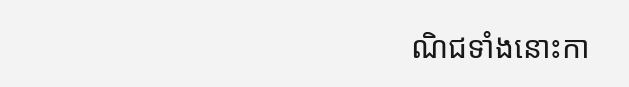ណិជទាំងនោះកា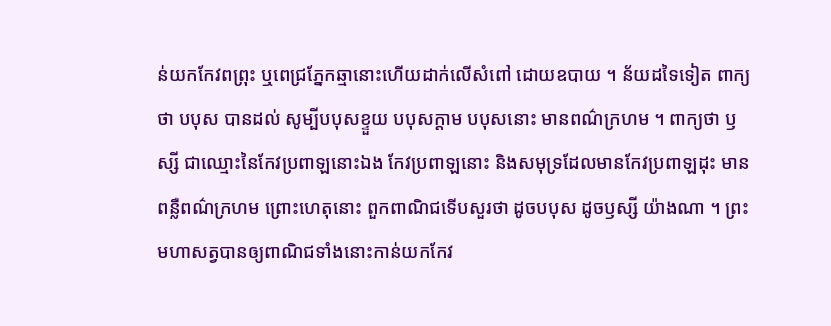ន់យកកែវពព្រុះ ឬពេជ្រភ្នែកឆ្មានោះហើយដាក់លើសំពៅ ដោយឧបាយ ។ ន័យដទៃទៀត ពាក្យថា បបុស បានដល់ សូម្បីបបុសខ្ទួយ បបុសក្ដាម បបុសនោះ មានពណ៌ក្រហម ។ ពាក្យថា ឫស្សី ជាឈ្មោះនៃកែវប្រពាឡនោះឯង កែវប្រពាឡនោះ និងសមុទ្រដែលមានកែវប្រពាឡដុះ មានពន្លឺពណ៌ក្រហម ព្រោះហេតុនោះ ពួកពាណិជទើបសួរថា ដូចបបុស ដូចឫស្សី យ៉ាងណា ។ ព្រះមហាសត្វបានឲ្យពាណិជទាំងនោះកាន់យកកែវ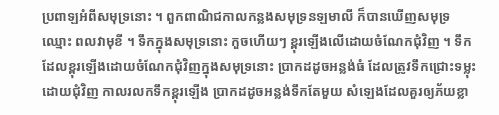ប្រពាឡអំពីសមុទ្រនោះ ។ ពួកពាណិជកាលកន្លងសមុទ្រនឡមាលី ក៏បានឃើញសមុទ្រឈ្មោះ ពលវាមុខី ។ ទឹកក្នុងសមុទ្រនោះ កួចហើយៗ ខ្ពុរឡើងលើដោយចំណែកជុំវិញ ។ ទឹកដែលខ្ពុរឡើងដោយចំណែកជុំវិញក្នុងសមុទ្រនោះ ប្រាកដដូចអន្លង់ធំ ដែលត្រូវទឹកជ្រោះទម្លុះដោយជុំវិញ កាលរលកទឹកខ្ពុរឡើង ប្រាកដដូចអន្លង់ទឹកតែមួយ សំឡេងដែលគួរឲ្យភ័យខ្លា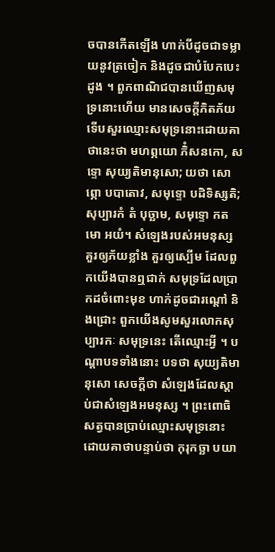ចបានកើតឡើង ហាក់បីដូចជាទម្លាយនូវត្រចៀក និងដូចជាបំបែកបេះដូង ។ ពួកពាណិជបានឃើញសមុទ្រនោះហើយ មានសេចក្ដីភិតភ័យ ទើបសួរឈ្មោះសមុទ្រនោះដោយគាថានេះថា មហព្ភយោ ភិំសនកោ, សទ្ទោ សុយ្យតិមានុសោ; យថា សោព្ភោ បបាតោវ, សមុទ្ទោ បដិទិស្សតិ; សុប្បារកំ តំ បុច្ឆាម, សមុទ្ទោ កតមោ អយំ។ សំឡេងរបស់អមនុស្ស គួរឲ្យភ័យខ្លាំង គួរឲ្យស្បើម ដែលពួកយើងបានឮជាក់ សមុទ្រដែលបា្រកដចំពោះមុខ ហាក់ដូចជារណ្តៅ និងជ្រោះ ពួកយើងសូមសួរលោកសុប្បារកៈ សមុទ្រនេះ តើឈ្មោះអ្វី ។ បណ្ដាបទទាំងនោះ បទថា សុយ្យតិមានុសោ សេចក្ដីថា សំឡេងដែលស្ដាប់ជាសំឡេងអមនុស្ស ។ ព្រះពោធិសត្វបានប្រាប់ឈ្មោះសមុទ្រនោះដោយគាថាបន្ទាប់ថា កុរុកច្ឆា បយា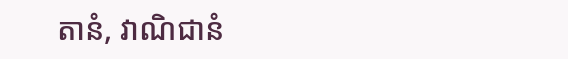តានំ, វាណិជានំ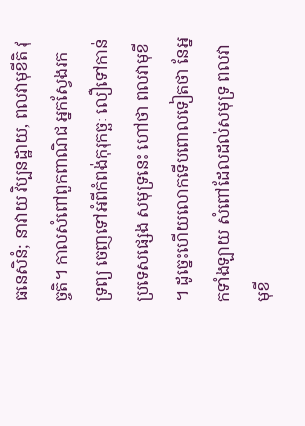ធនេសិនំ; នាវាយ វិប្បនដ្ឋាយ, ពលវាមុខីតិ វុច្ចតិ។ កាលសំពៅពួកពាណិជ អ្នកស្វែងរកទ្រព្យ ចេញទៅអំពីកំពង់កុរុកច្ឆៈ លឿទៅកាន់ប្រទេសផ្សេង សមុទ្រនេះ ហៅថា ពលវាមុខី ។ ដូច្នេះហើយលោកទើបពោលទៀតថា នែអ្នកទាំងឡាយ សំពៅដែលដល់សមុទ្រ ពលវាមុខី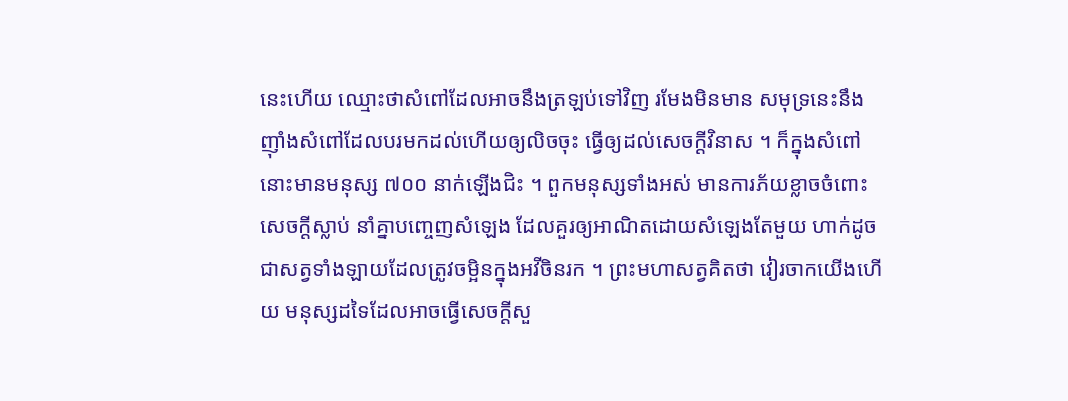នេះហើយ ឈ្មោះថាសំពៅដែលអាចនឹងត្រឡប់ទៅវិញ រមែងមិនមាន សមុទ្រនេះនឹងញ៉ាំងសំពៅដែលបរមកដល់ហើយឲ្យលិចចុះ ធ្វើឲ្យដល់សេចក្ដីវិនាស ។ ក៏ក្នុងសំពៅនោះមានមនុស្ស ៧០០ នាក់ឡើងជិះ ។ ពួកមនុស្សទាំងអស់ មានការភ័យខ្លាចចំពោះសេចក្ដីស្លាប់ នាំគ្នាបញ្ចេញសំឡេង ដែលគួរឲ្យអាណិតដោយសំឡេងតែមួយ ហាក់ដូចជាសត្វទាំងឡាយដែលត្រូវចម្អិនក្នុងអវីចិនរក ។ ព្រះមហាសត្វគិតថា វៀរចាកយើងហើយ មនុស្សដទៃដែលអាចធ្វើសេចក្ដីសួ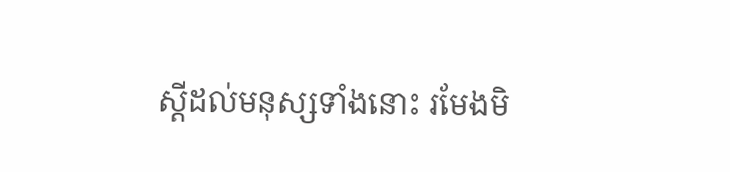ស្ដីដល់មនុស្សទាំងនោះ រមែងមិ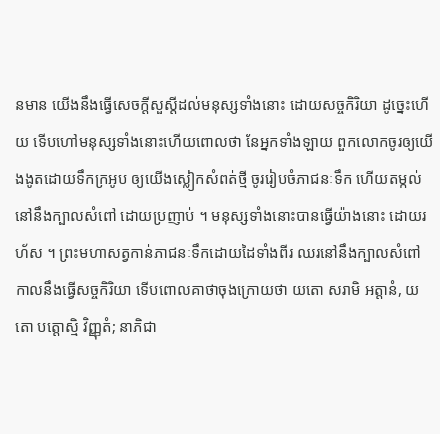នមាន យើងនឹងធ្វើសេចក្ដីសួស្ដីដល់មនុស្សទាំងនោះ ដោយសច្ចកិរិយា ដូច្នេះហើយ ទើបហៅមនុស្សទាំងនោះហើយពោលថា នែអ្នកទាំងឡាយ ពួកលោកចូរឲ្យយើងងូតដោយទឹកក្រអូប ឲ្យយើងស្លៀកសំពត់ថ្មី ចូររៀបចំភាជនៈទឹក ហើយតម្កល់នៅនឹងក្បាលសំពៅ ដោយប្រញាប់ ។ មនុស្សទាំងនោះបានធ្វើយ៉ាងនោះ ដោយរហ័ស ។ ព្រះមហាសត្វកាន់ភាជនៈទឹកដោយដៃទាំងពីរ ឈរនៅនឹងក្បាលសំពៅ កាលនឹងធ្វើសច្ចកិរិយា ទើបពោលគាថាចុងក្រោយថា យតោ សរាមិ អត្តានំ, យតោ បត្តោស្មិ វិញ្ញុតំ; នាភិជា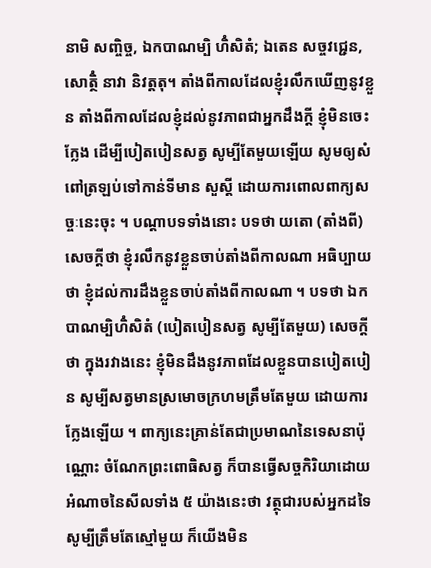នាមិ សញ្ចិច្ច, ឯកបាណម្បិ ហិំសិតំ; ឯតេន សច្ចវជ្ជេន, សោត្ថិំ នាវា និវត្តតុ។ តាំងពីកាលដែលខ្ញុំរលឹកឃើញនូវខ្លួន តាំងពីកាលដែលខ្ញុំដល់នូវភាពជាអ្នកដឹងក្តី ខ្ញុំមិនចេះក្លែង ដើម្បីបៀតបៀនសត្វ សូម្បីតែមួយឡើយ សូមឲ្យសំពៅត្រឡប់ទៅកាន់ទីមាន សួស្តី ដោយការពោលពាក្យសច្ចៈនេះចុះ ។ បណ្ដាបទទាំងនោះ បទថា យតោ (តាំងពី) សេចក្ដីថា ខ្ញុំរលឹកនូវខ្លួនចាប់តាំងពីកាលណា អធិប្បាយថា ខ្ញុំដល់ការដឹងខ្លួនចាប់តាំងពីកាលណា ។ បទថា ឯកបាណម្បិហិំសិតំ (បៀតបៀនសត្វ សូម្បីតែមួយ) សេចក្ដីថា ក្នុងរវាងនេះ ខ្ញុំមិនដឹងនូវភាពដែលខ្លួនបានបៀតបៀន សូម្បីសត្វមានស្រមោចក្រហមត្រឹមតែមួយ ដោយការក្លែងឡើយ ។ ពាក្យនេះគ្រាន់តែជាប្រមាណនៃទេសនាប៉ុណ្ណោះ ចំណែកព្រះពោធិសត្វ ក៏បានធ្វើសច្ចកិរិយាដោយអំណាចនៃសីលទាំង ៥ យ៉ាងនេះថា វត្ថុជារបស់អ្នកដទៃសូម្បីត្រឹមតែស្មៅមួយ ក៏យើងមិន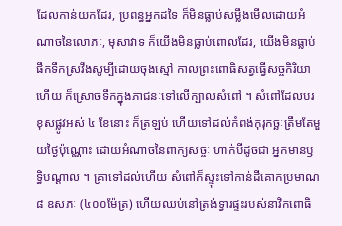ដែលកាន់យកដែរ, ប្រពន្ធអ្នកដទៃ ក៏មិនធ្លាប់សម្លឹងមើលដោយអំណាចនៃលោភៈ, មុសាវាទ ក៏យើងមិនធ្លាប់ពោលដែរ, យើងមិនធ្លាប់ផឹកទឹកស្រវឹងសូម្បីដោយចុងស្មៅ កាលព្រះពោធិសត្វធ្វើសច្ចកិរិយាហើយ ក៏ស្រោចទឹកក្នុងភាជនៈទៅលើក្បាលសំពៅ ។ សំពៅដែលបរខុសផ្លូវអស់ ៤ ខែនោះ ក៏ត្រឡប់ ហើយទៅដល់កំពង់កុរុកច្ឆៈត្រឹមតែមួយថ្ងៃប៉ុណ្ណោះ ដោយអំណាចនៃពាក្យសច្ចៈ ហាក់បីដូចជា អ្នកមានឫទ្ធិបណ្ដាល ។ គ្រាទៅដល់ហើយ សំពៅក៏ស្ទុះទៅកាន់ដីគោកប្រមាណ ៨ ឧសភៈ (៤០០ម៉ែត្រ) ហើយឈប់នៅត្រង់ទ្វារផ្ទះរបស់នាវិកពោធិ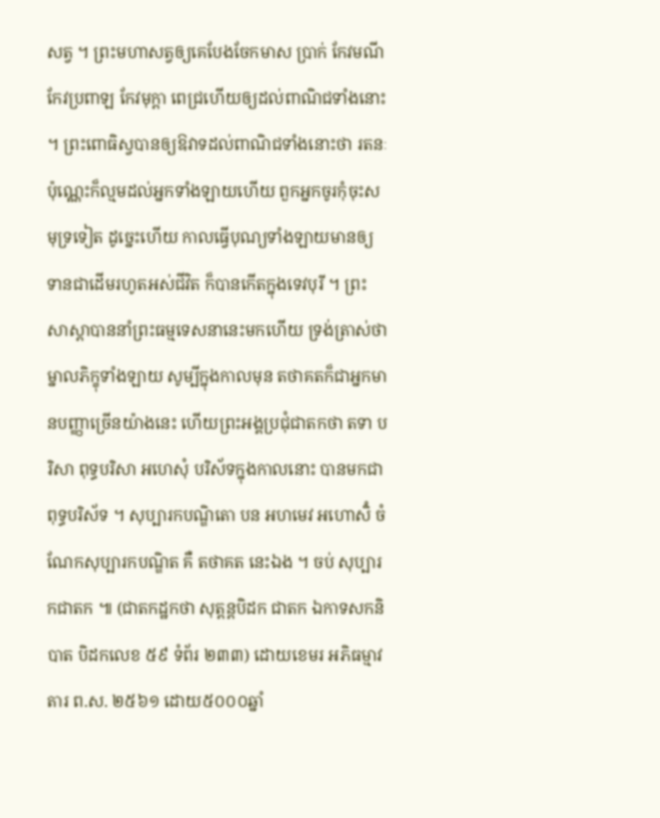សត្វ ។ ព្រះមហាសត្វឲ្យគេបែងចែកមាស ប្រាក់ កែវមណី កែវប្រពាឡ កែវមុក្ដា ពេជ្រហើយឲ្យដល់ពាណិជទាំងនោះ ។ ព្រះពោធិស្វបានឲ្យឱវាទដល់ពាណិជទាំងនោះថា រតនៈប៉ុណ្ណេះក៏ល្មមដល់អ្នកទាំងឡាយហើយ ពួកអ្នកចូរកុំចុះសមុទ្រទៀត ដូច្នេះហើយ កាលធ្វើបុណ្យទាំងឡាយមានឲ្យទានជាដើមរហូតអស់ជីវិត ក៏បានកើតក្នុងទេវបុរី ។ ព្រះសាស្ដាបាននាំព្រះធម្មទេសនានេះមកហើយ ទ្រង់ត្រាស់ថា ម្នាលភិក្ខុទាំងឡាយ សូម្បីក្នុងកាលមុន តថាគតក៏ជាអ្នកមានបញ្ញាច្រើនយ៉ាងនេះ ហើយព្រះអង្គប្រជុំជាតកថា តទា បរិសា ពុទ្ធបរិសា អហេសុំ បរិស័ទក្នុងកាលនោះ បានមកជាពុទ្ធបរិស័ទ ។ សុប្បារកបណ្ឌិតោ បន អហមេវ អហោសិំ ចំណែកសុប្បារកបណ្ឌិត គឺ តថាគត នេះឯង ។ ចប់ សុប្បារកជាតក ៕ (ជាតកដ្ឋកថា សុត្តន្តបិដក ជាតក ឯកាទសកនិបាត បិដកលេខ ៥៩ ទំព័រ ២៣៣) ដោយខេមរ អភិធម្មាវតារ ព.ស. ២៥៦១ ដោយ៥០០០ឆ្នាំ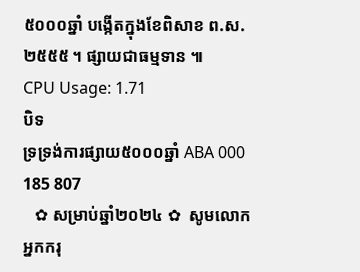៥០០០ឆ្នាំ បង្កើតក្នុងខែពិសាខ ព.ស.២៥៥៥ ។ ផ្សាយជាធម្មទាន ៕
CPU Usage: 1.71
បិទ
ទ្រទ្រង់ការផ្សាយ៥០០០ឆ្នាំ ABA 000 185 807
   ✿ សម្រាប់ឆ្នាំ២០២៤ ✿  សូមលោកអ្នកករុ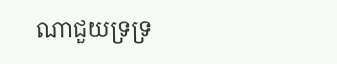ណាជួយទ្រទ្រ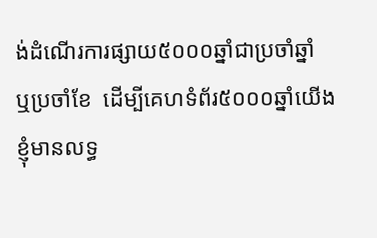ង់ដំណើរការផ្សាយ៥០០០ឆ្នាំជាប្រចាំឆ្នាំ ឬប្រចាំខែ  ដើម្បីគេហទំព័រ៥០០០ឆ្នាំយើងខ្ញុំមានលទ្ធ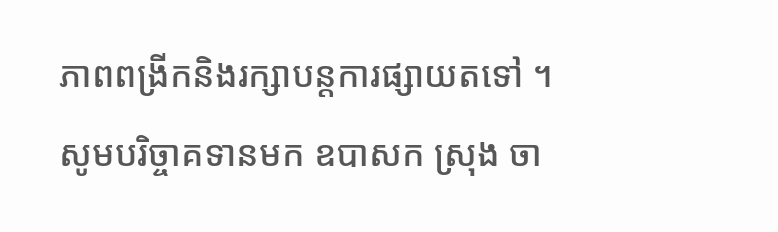ភាពពង្រីកនិងរក្សាបន្តការផ្សាយតទៅ ។  សូមបរិច្ចាគទានមក ឧបាសក ស្រុង ចា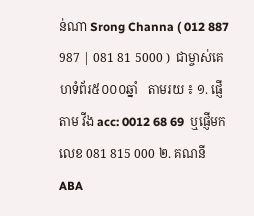ន់ណា Srong Channa ( 012 887 987 | 081 81 5000 )  ជាម្ចាស់គេហទំព័រ៥០០០ឆ្នាំ   តាមរយ ៖ ១. ផ្ញើតាម វីង acc: 0012 68 69  ឬផ្ញើមកលេខ 081 815 000 ២. គណនី ABA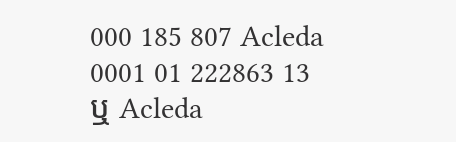000 185 807 Acleda 0001 01 222863 13 ឬ Acleda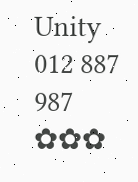Unity 012 887 987  ✿✿✿